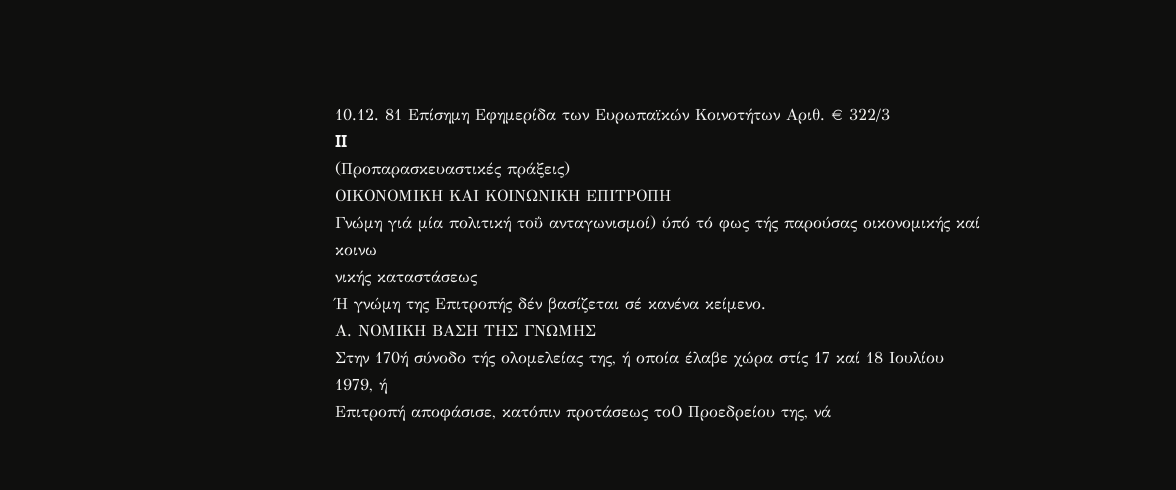10.12. 81 Επίσημη Εφημερίδα των Ευρωπαϊκών Κοινοτήτων Αριθ. € 322/3
II
(Προπαρασκευαστικές πράξεις)
ΟΙΚΟΝΟΜΙΚΗ ΚΑΙ ΚΟΙΝΩΝΙΚΗ ΕΠΙΤΡΟΠΗ
Γνώμη γιά μία πολιτική τοΰ ανταγωνισμοί) ύπό τό φως τής παρούσας οικονομικής καί κοινω
νικής καταστάσεως
Ή γνώμη της Επιτροπής δέν βασίζεται σέ κανένα κείμενο.
Α. ΝΟΜΙΚΗ ΒΑΣΗ ΤΗΣ ΓΝΩΜΗΣ
Στην 170ή σύνοδο τής ολομελείας της, ή οποία έλαβε χώρα στίς 17 καί 18 Ιουλίου 1979, ή
Επιτροπή αποφάσισε, κατόπιν προτάσεως τοΟ Προεδρείου της, νά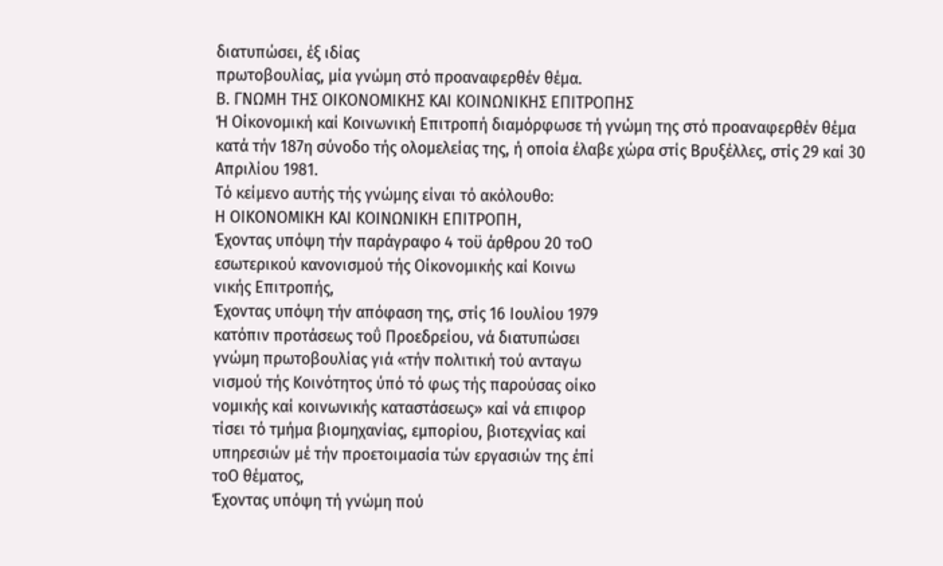διατυπώσει, έξ ιδίας
πρωτοβουλίας, μία γνώμη στό προαναφερθέν θέμα.
Β. ΓΝΩΜΗ ΤΗΣ ΟΙΚΟΝΟΜΙΚΗΣ ΚΑΙ ΚΟΙΝΩΝΙΚΗΣ ΕΠΙΤΡΟΠΗΣ
Ή Οίκονομική καί Κοινωνική Επιτροπή διαμόρφωσε τή γνώμη της στό προαναφερθέν θέμα
κατά τήν 187η σύνοδο τής ολομελείας της, ή οποία έλαβε χώρα στίς Βρυξέλλες, στίς 29 καί 30
Απριλίου 1981.
Τό κείμενο αυτής τής γνώμης είναι τό ακόλουθο:
Η ΟΙΚΟΝΟΜΙΚΗ ΚΑΙ ΚΟΙΝΩΝΙΚΗ ΕΠΙΤΡΟΠΗ,
Έχοντας υπόψη τήν παράγραφο 4 τοϋ άρθρου 20 τοΟ
εσωτερικού κανονισμού τής Οίκονομικής καί Κοινω
νικής Επιτροπής,
Έχοντας υπόψη τήν απόφαση της, στίς 16 Ιουλίου 1979
κατόπιν προτάσεως τοΰ Προεδρείου, νά διατυπώσει
γνώμη πρωτοβουλίας γιά «τήν πολιτική τού ανταγω
νισμού τής Κοινότητος ύπό τό φως τής παρούσας οίκο
νομικής καί κοινωνικής καταστάσεως» καί νά επιφορ
τίσει τό τμήμα βιομηχανίας, εμπορίου, βιοτεχνίας καί
υπηρεσιών μέ τήν προετοιμασία τών εργασιών της έπί
τοΟ θέματος,
Έχοντας υπόψη τή γνώμη πού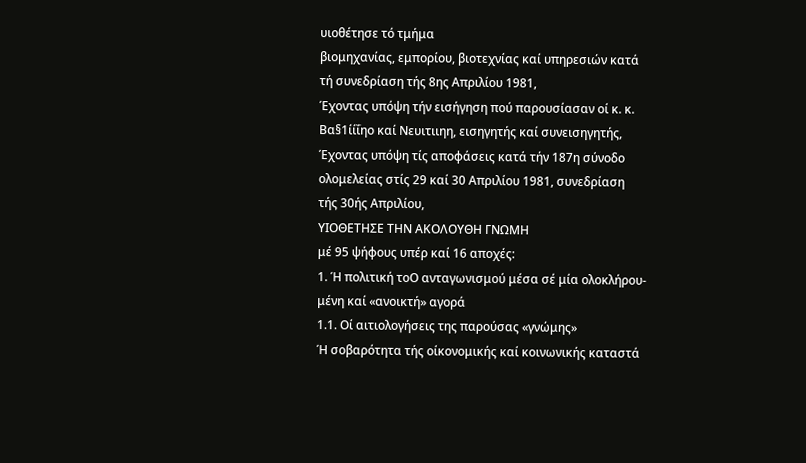υιοθέτησε τό τμήμα
βιομηχανίας, εμπορίου, βιοτεχνίας καί υπηρεσιών κατά
τή συνεδρίαση τής 8ης Απριλίου 1981,
Έχοντας υπόψη τήν εισήγηση πού παρουσίασαν οί κ. κ.
Βα§1ίίΐηο καί Νευιτιιηη, εισηγητής καί συνεισηγητής,
Έχοντας υπόψη τίς αποφάσεις κατά τήν 187η σύνοδο
ολομελείας στίς 29 καί 30 Απριλίου 1981, συνεδρίαση
τής 30ής Απριλίου,
ΥΙΟΘΕΤΗΣΕ ΤΗΝ ΑΚΟΛΟΥΘΗ ΓΝΩΜΗ
μέ 95 ψήφους υπέρ καί 16 αποχές:
1. Ή πολιτική τοΟ ανταγωνισμού μέσα σέ μία ολοκλήρου-
μένη καί «ανοικτή» αγορά
1.1. Οί αιτιολογήσεις της παρούσας «γνώμης»
Ή σοβαρότητα τής οίκονομικής καί κοινωνικής καταστά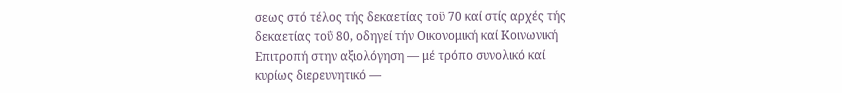σεως στό τέλος τής δεκαετίας τοϋ 70 καί στίς αρχές τής
δεκαετίας τοΰ 80, οδηγεί τήν Οικονομική καί Κοινωνική
Επιτροπή στην αξιολόγηση — μέ τρόπο συνολικό καί
κυρίως διερευνητικό —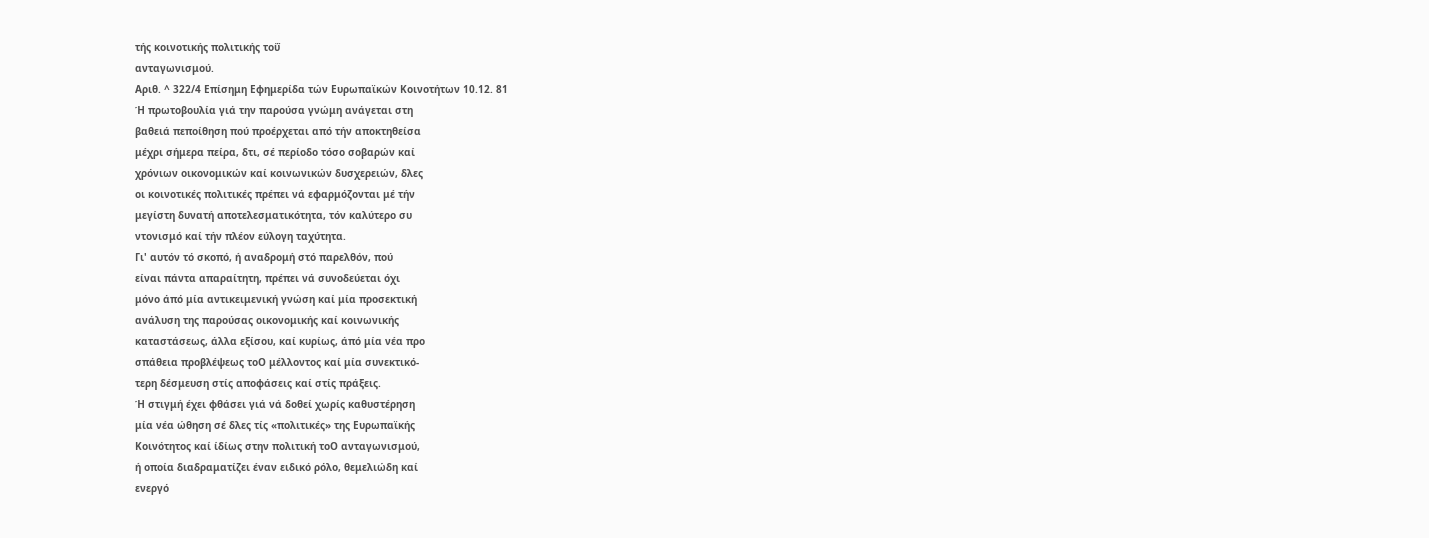τής κοινοτικής πολιτικής τοΰ
ανταγωνισμού.
Αριθ. ^ 322/4 Επίσημη Εφημερίδα τών Ευρωπαϊκών Κοινοτήτων 10.12. 81
Ή πρωτοβουλία γιά την παρούσα γνώμη ανάγεται στη
βαθειά πεποίθηση πού προέρχεται από τήν αποκτηθείσα
μέχρι σήμερα πείρα, δτι, σέ περίοδο τόσο σοβαρών καί
χρόνιων οικονομικών καί κοινωνικών δυσχερειών, δλες
οι κοινοτικές πολιτικές πρέπει νά εφαρμόζονται μέ τήν
μεγίστη δυνατή αποτελεσματικότητα, τόν καλύτερο συ
ντονισμό καί τήν πλέον εύλογη ταχύτητα.
Γι' αυτόν τό σκοπό, ή αναδρομή στό παρελθόν, πού
είναι πάντα απαραίτητη, πρέπει νά συνοδεύεται όχι
μόνο άπό μία αντικειμενική γνώση καί μία προσεκτική
ανάλυση της παρούσας οικονομικής καί κοινωνικής
καταστάσεως, άλλα εξίσου, καί κυρίως, άπό μία νέα προ
σπάθεια προβλέψεως τοΟ μέλλοντος καί μία συνεκτικό-
τερη δέσμευση στίς αποφάσεις καί στίς πράξεις.
Ή στιγμή έχει φθάσει γιά νά δοθεί χωρίς καθυστέρηση
μία νέα ώθηση σέ δλες τίς «πολιτικές» της Ευρωπαϊκής
Κοινότητος καί ίδίως στην πολιτική τοΟ ανταγωνισμού,
ή οποία διαδραματίζει έναν ειδικό ρόλο, θεμελιώδη καί
ενεργό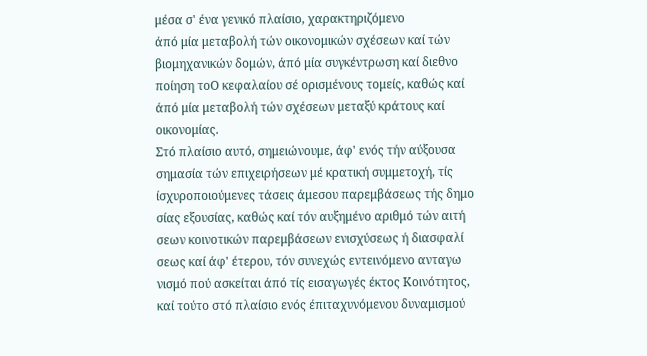μέσα σ' ένα γενικό πλαίσιο, χαρακτηριζόμενο
άπό μία μεταβολή τών οικονομικών σχέσεων καί τών
βιομηχανικών δομών, άπό μία συγκέντρωση καί διεθνο
ποίηση τοΟ κεφαλαίου σέ ορισμένους τομείς, καθώς καί
άπό μία μεταβολή τών σχέσεων μεταξύ κράτους καί
οικονομίας.
Στό πλαίσιο αυτό, σημειώνουμε, άφ' ενός τήν αύξουσα
σημασία τών επιχειρήσεων μέ κρατική συμμετοχή, τίς
ίσχυροποιούμενες τάσεις άμεσου παρεμβάσεως τής δημο
σίας εξουσίας, καθώς καί τόν αυξημένο αριθμό τών αιτή
σεων κοινοτικών παρεμβάσεων ενισχύσεως ή διασφαλί
σεως καί άφ' έτερου, τόν συνεχώς εντεινόμενο ανταγω
νισμό πού ασκείται άπό τίς εισαγωγές έκτος Κοινότητος,
καί τούτο στό πλαίσιο ενός έπιταχυνόμενου δυναμισμού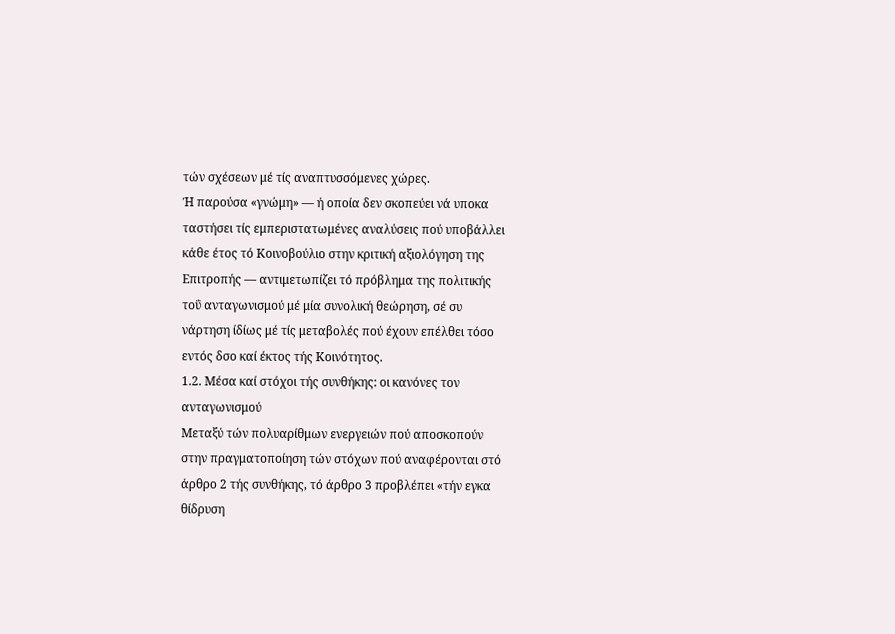τών σχέσεων μέ τίς αναπτυσσόμενες χώρες.
Ή παρούσα «γνώμη» — ή οποία δεν σκοπεύει νά υποκα
ταστήσει τίς εμπεριστατωμένες αναλύσεις πού υποβάλλει
κάθε έτος τό Κοινοβούλιο στην κριτική αξιολόγηση της
Επιτροπής — αντιμετωπίζει τό πρόβλημα της πολιτικής
τοΰ ανταγωνισμού μέ μία συνολική θεώρηση, σέ συ
νάρτηση ίδίως μέ τίς μεταβολές πού έχουν επέλθει τόσο
εντός δσο καί έκτος τής Κοινότητος.
1.2. Μέσα καί στόχοι τής συνθήκης: οι κανόνες τον
ανταγωνισμού
Μεταξύ τών πολυαρίθμων ενεργειών πού αποσκοπούν
στην πραγματοποίηση τών στόχων πού αναφέρονται στό
άρθρο 2 τής συνθήκης, τό άρθρο 3 προβλέπει «τήν εγκα
θίδρυση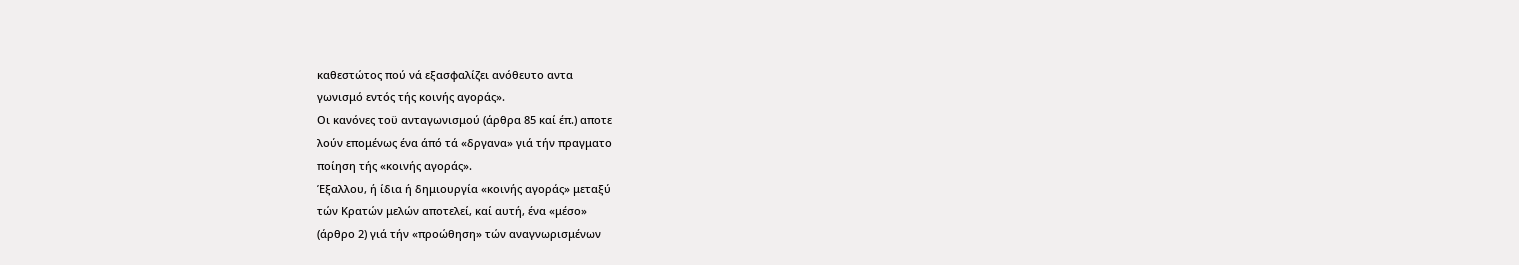καθεστώτος πού νά εξασφαλίζει ανόθευτο αντα
γωνισμό εντός τής κοινής αγοράς».
Οι κανόνες τοϋ ανταγωνισμού (άρθρα 85 καί έπ.) αποτε
λούν επομένως ένα άπό τά «δργανα» γιά τήν πραγματο
ποίηση τής «κοινής αγοράς».
Έξαλλου, ή ίδια ή δημιουργία «κοινής αγοράς» μεταξύ
τών Κρατών μελών αποτελεί, καί αυτή, ένα «μέσο»
(άρθρο 2) γιά τήν «προώθηση» τών αναγνωρισμένων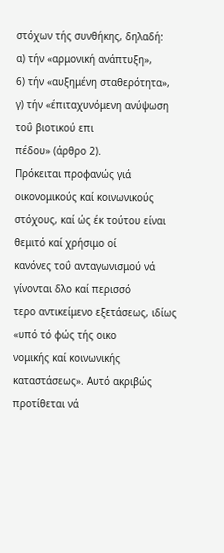στόχων τής συνθήκης, δηλαδή:
α) τήν «αρμονική ανάπτυξη»,
6) τήν «αυξημένη σταθερότητα»,
γ) τήν «έπιταχυνόμενη ανύψωση τοΰ βιοτικού επι
πέδου» (άρθρο 2).
Πρόκειται προφανώς γιά οικονομικούς καί κοινωνικούς
στόχους, καί ώς έκ τούτου είναι θεμιτό καί χρήσιμο οί
κανόνες τοΰ ανταγωνισμού νά γίνονται δλο καί περισσό
τερο αντικείμενο εξετάσεως, ιδίως «υπό τό φώς τής οικο
νομικής καί κοινωνικής καταστάσεως». Αυτό ακριβώς
προτίθεται νά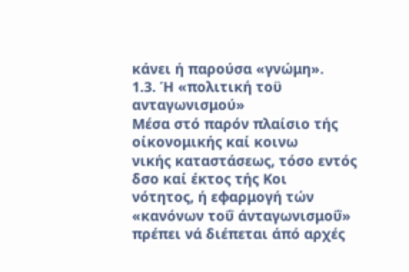κάνει ή παρούσα «γνώμη».
1.3. Ή «πολιτική τοϋ ανταγωνισμού»
Μέσα στό παρόν πλαίσιο τής οίκονομικής καί κοινω
νικής καταστάσεως, τόσο εντός δσο καί έκτος τής Κοι
νότητος, ή εφαρμογή τών «κανόνων τοΰ άνταγωνισμοΰ»
πρέπει νά διέπεται άπό αρχές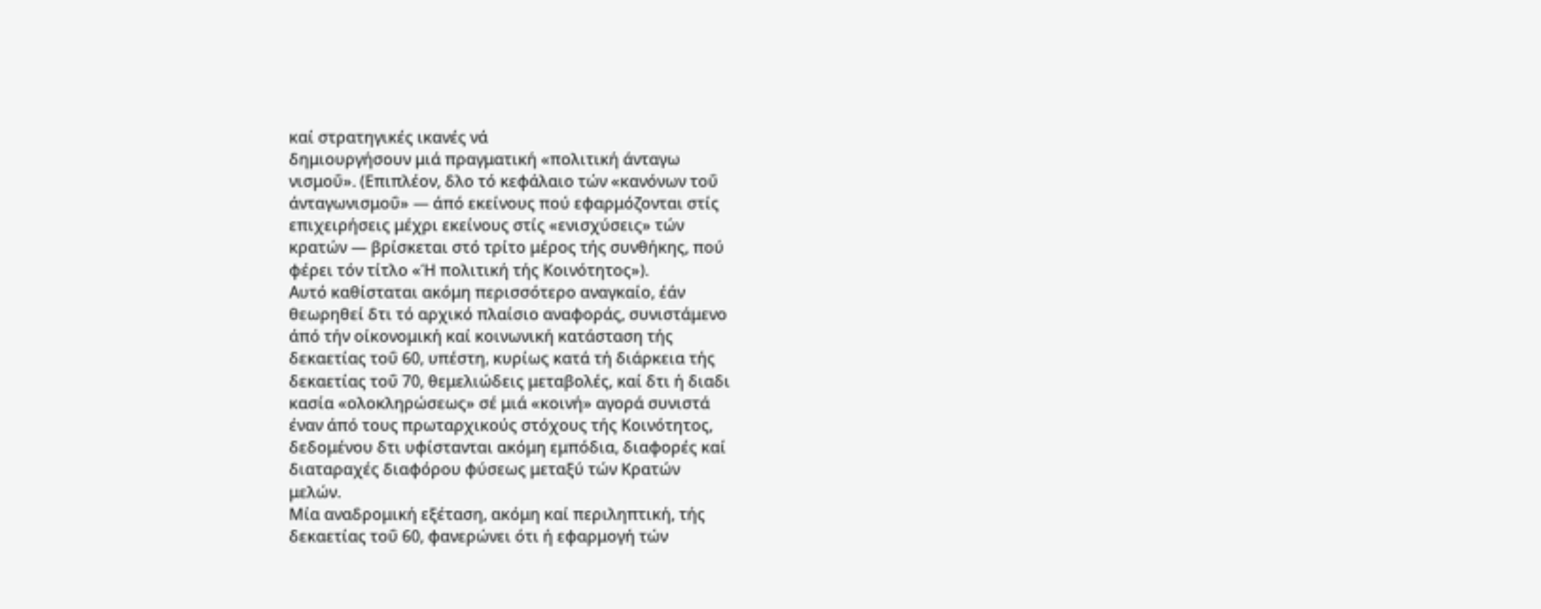καί στρατηγικές ικανές νά
δημιουργήσουν μιά πραγματική «πολιτική άνταγω
νισμοΰ». (Επιπλέον, δλο τό κεφάλαιο τών «κανόνων τοΰ
άνταγωνισμοΰ» — άπό εκείνους πού εφαρμόζονται στίς
επιχειρήσεις μέχρι εκείνους στίς «ενισχύσεις» τών
κρατών — βρίσκεται στό τρίτο μέρος τής συνθήκης, πού
φέρει τόν τίτλο «Ή πολιτική τής Κοινότητος»).
Αυτό καθίσταται ακόμη περισσότερο αναγκαίο, έάν
θεωρηθεί δτι τό αρχικό πλαίσιο αναφοράς, συνιστάμενο
άπό τήν οίκονομική καί κοινωνική κατάσταση τής
δεκαετίας τοΰ 60, υπέστη, κυρίως κατά τή διάρκεια τής
δεκαετίας τοΰ 70, θεμελιώδεις μεταβολές, καί δτι ή διαδι
κασία «ολοκληρώσεως» σέ μιά «κοινή» αγορά συνιστά
έναν άπό τους πρωταρχικούς στόχους τής Κοινότητος,
δεδομένου δτι υφίστανται ακόμη εμπόδια, διαφορές καί
διαταραχές διαφόρου φύσεως μεταξύ τών Κρατών
μελών.
Μία αναδρομική εξέταση, ακόμη καί περιληπτική, τής
δεκαετίας τοΰ 60, φανερώνει ότι ή εφαρμογή τών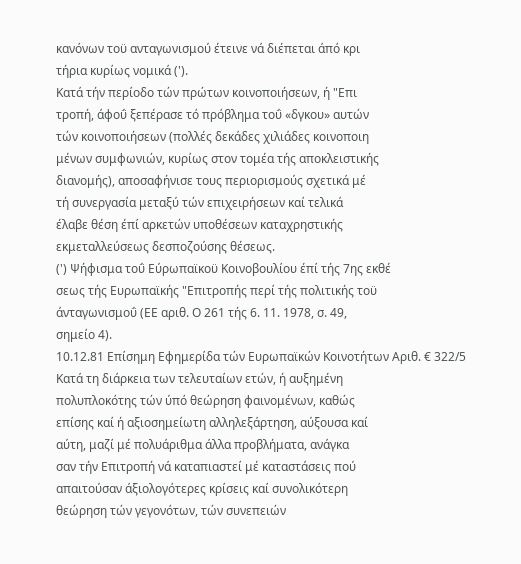κανόνων τοϋ ανταγωνισμού έτεινε νά διέπεται άπό κρι
τήρια κυρίως νομικά (').
Κατά τήν περίοδο τών πρώτων κοινοποιήσεων, ή "Επι
τροπή, άφοΰ ξεπέρασε τό πρόβλημα τοΰ «δγκου» αυτών
τών κοινοποιήσεων (πολλές δεκάδες χιλιάδες κοινοποιη
μένων συμφωνιών, κυρίως στον τομέα τής αποκλειστικής
διανομής), αποσαφήνισε τους περιορισμούς σχετικά μέ
τή συνεργασία μεταξύ τών επιχειρήσεων καί τελικά
έλαβε θέση έπί αρκετών υποθέσεων καταχρηστικής
εκμεταλλεύσεως δεσποζούσης θέσεως.
(') Ψήφισμα τοΰ Εύρωπαϊκοϋ Κοινοβουλίου έπί τής 7ης εκθέ
σεως τής Ευρωπαϊκής "Επιτροπής περί τής πολιτικής τοϋ
άνταγωνισμοΰ (ΕΕ αριθ. Ο 261 τής 6. 11. 1978, σ. 49,
σημείο 4).
10.12.81 Επίσημη Εφημερίδα τών Ευρωπαϊκών Κοινοτήτων Αριθ. € 322/5
Κατά τη διάρκεια των τελευταίων ετών, ή αυξημένη
πολυπλοκότης τών ύπό θεώρηση φαινομένων, καθώς
επίσης καί ή αξιοσημείωτη αλληλεξάρτηση, αύξουσα καί
αύτη, μαζί μέ πολυάριθμα άλλα προβλήματα, ανάγκα
σαν τήν Επιτροπή νά καταπιαστεί μέ καταστάσεις πού
απαιτούσαν άξιολογότερες κρίσεις καί συνολικότερη
θεώρηση τών γεγονότων, τών συνεπειών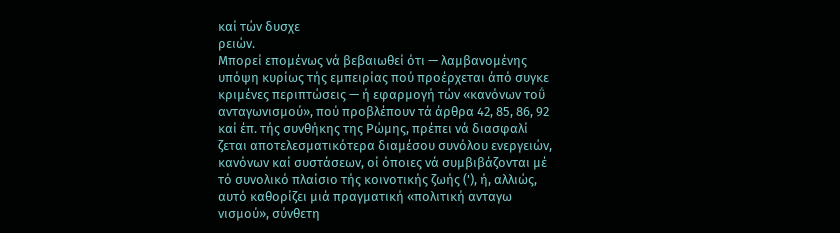καί τών δυσχε
ρειών.
Μπορεί επομένως νά βεβαιωθεί ότι — λαμβανομένης
υπόψη κυρίως τής εμπειρίας πού προέρχεται άπό συγκε
κριμένες περιπτώσεις — ή εφαρμογή τών «κανόνων τοΰ
ανταγωνισμού», πού προβλέπουν τά άρθρα 42, 85, 86, 92
καί έπ. τής συνθήκης της Ρώμης, πρέπει νά διασφαλί
ζεται αποτελεσματικότερα διαμέσου συνόλου ενεργειών,
κανόνων καί συστάσεων, οί όποιες νά συμβιβάζονται μέ
τό συνολικό πλαίσιο τής κοινοτικής ζωής ('), ή, αλλιώς,
αυτό καθορίζει μιά πραγματική «πολιτική ανταγω
νισμού», σύνθετη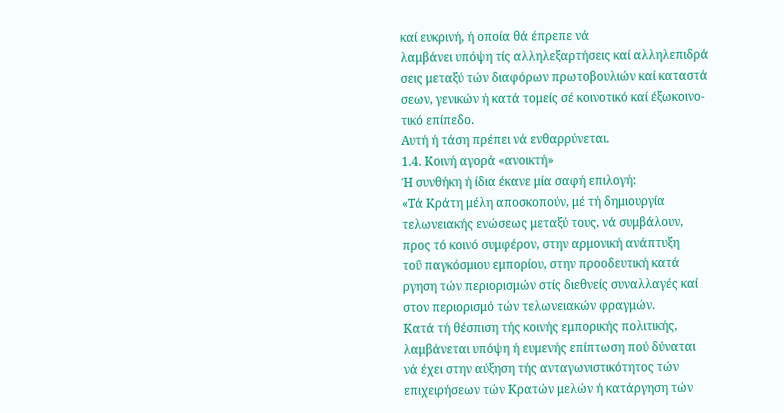καί ευκρινή, ή οποία θά έπρεπε νά
λαμβάνει υπόψη τίς αλληλεξαρτήσεις καί αλληλεπιδρά
σεις μεταξύ τών διαφόρων πρωτοβουλιών καί καταστά
σεων, γενικών ή κατά τομείς σέ κοινοτικό καί έξωκοινο-
τικό επίπεδο.
Αυτή ή τάση πρέπει νά ενθαρρύνεται.
1.4. Κοινή αγορά «ανοικτή»
Ή συνθήκη ή ίδια έκανε μία σαφή επιλογή:
«Τά Κράτη μέλη αποσκοπούν, μέ τή δημιουργία
τελωνειακής ενώσεως μεταξύ τους, νά συμβάλουν,
προς τό κοινό συμφέρον, στην αρμονική ανάπτυξη
τοΰ παγκόσμιου εμπορίου, στην προοδευτική κατά
ργηση τών περιορισμών στίς διεθνείς συναλλαγές καί
στον περιορισμό τών τελωνειακών φραγμών.
Κατά τή θέσπιση τής κοινής εμπορικής πολιτικής,
λαμβάνεται υπόψη ή ευμενής επίπτωση πού δύναται
νά έχει στην αύξηση τής ανταγωνιστικότητος τών
επιχειρήσεων τών Κρατών μελών ή κατάργηση τών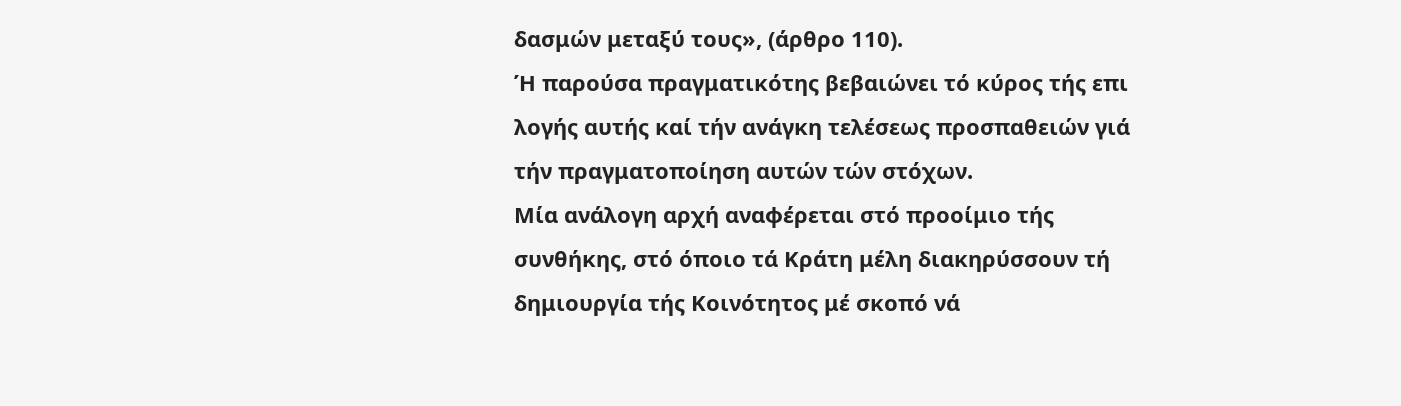δασμών μεταξύ τους», (άρθρο 110).
Ή παρούσα πραγματικότης βεβαιώνει τό κύρος τής επι
λογής αυτής καί τήν ανάγκη τελέσεως προσπαθειών γιά
τήν πραγματοποίηση αυτών τών στόχων.
Μία ανάλογη αρχή αναφέρεται στό προοίμιο τής
συνθήκης, στό όποιο τά Κράτη μέλη διακηρύσσουν τή
δημιουργία τής Κοινότητος μέ σκοπό νά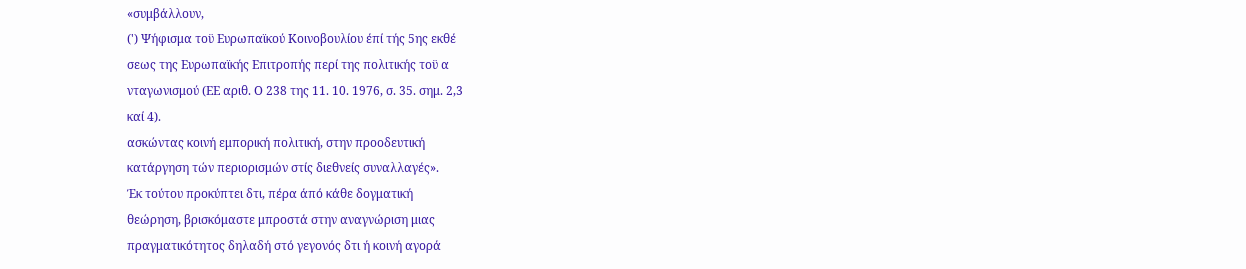«συμβάλλουν,
(') Ψήφισμα τοϋ Ευρωπαϊκού Κοινοβουλίου έπί τής 5ης εκθέ
σεως της Ευρωπαϊκής Επιτροπής περί της πολιτικής τοϋ α
νταγωνισμού (ΕΕ αριθ. Ο 238 της 11. 10. 1976, σ. 35. σημ. 2,3
καί 4).
ασκώντας κοινή εμπορική πολιτική, στην προοδευτική
κατάργηση τών περιορισμών στίς διεθνείς συναλλαγές».
Έκ τούτου προκύπτει δτι, πέρα άπό κάθε δογματική
θεώρηση, βρισκόμαστε μπροστά στην αναγνώριση μιας
πραγματικότητος δηλαδή στό γεγονός δτι ή κοινή αγορά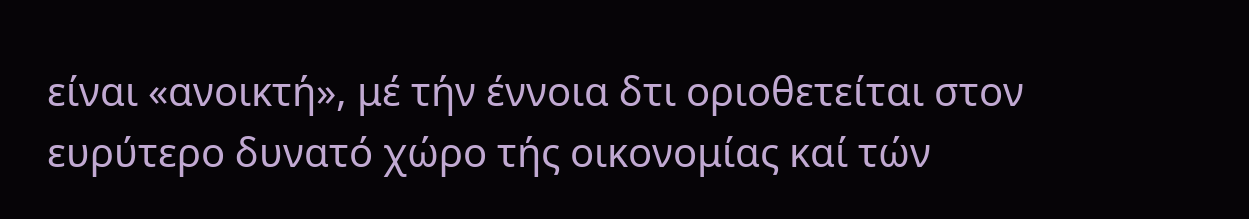είναι «ανοικτή», μέ τήν έννοια δτι οριοθετείται στον
ευρύτερο δυνατό χώρο τής οικονομίας καί τών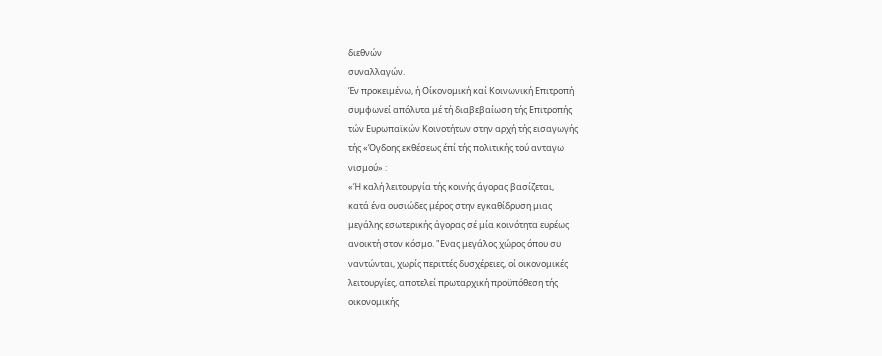διεθνών
συναλλαγών.
Έν προκειμένω, ή Οίκονομική καί Κοινωνική Επιτροπή
συμφωνεί απόλυτα μέ τή διαβεβαίωση τής Επιτροπής
τών Ευρωπαϊκών Κοινοτήτων στην αρχή τής εισαγωγής
τής «Όγδοης εκθέσεως έπί τής πολιτικής τού ανταγω
νισμού» :
«Ή καλή λειτουργία τής κοινής άγορας βασίζεται,
κατά ένα ουσιώδες μέρος στην εγκαθίδρυση μιας
μεγάλης εσωτερικής άγορας σέ μία κοινότητα ευρέως
ανοικτή στον κόσμο. "Ενας μεγάλος χώρος όπου συ
ναντώνται, χωρίς περιττές δυσχέρειες, οί οικονομικές
λειτουργίες, αποτελεί πρωταρχική προϋπόθεση τής
οικονομικής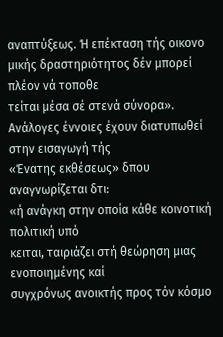αναπτύξεως. Ή επέκταση τής οικονο
μικής δραστηριότητος δέν μπορεί πλέον νά τοποθε
τείται μέσα σέ στενά σύνορα».
Ανάλογες έννοιες έχουν διατυπωθεί στην εισαγωγή τής
«Ένατης εκθέσεως» δπου αναγνωρίζεται δτι:
«ή ανάγκη στην οποία κάθε κοινοτική πολιτική υπό
κειται, ταιριάζει στή θεώρηση μιας ενοποιημένης καί
συγχρόνως ανοικτής προς τόν κόσμο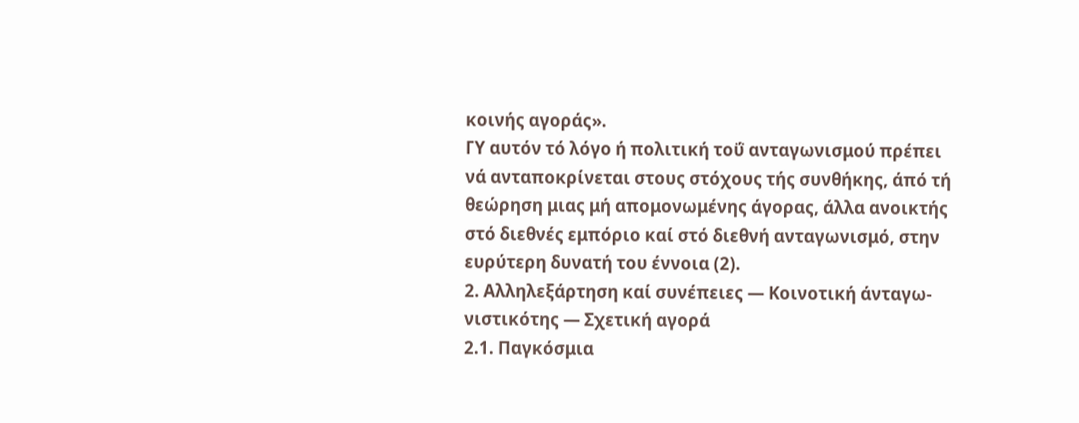κοινής αγοράς».
ΓΥ αυτόν τό λόγο ή πολιτική τοΰ ανταγωνισμού πρέπει
νά ανταποκρίνεται στους στόχους τής συνθήκης, άπό τή
θεώρηση μιας μή απομονωμένης άγορας, άλλα ανοικτής
στό διεθνές εμπόριο καί στό διεθνή ανταγωνισμό, στην
ευρύτερη δυνατή του έννοια (2).
2. Αλληλεξάρτηση καί συνέπειες — Κοινοτική άνταγω-
νιστικότης — Σχετική αγορά
2.1. Παγκόσμια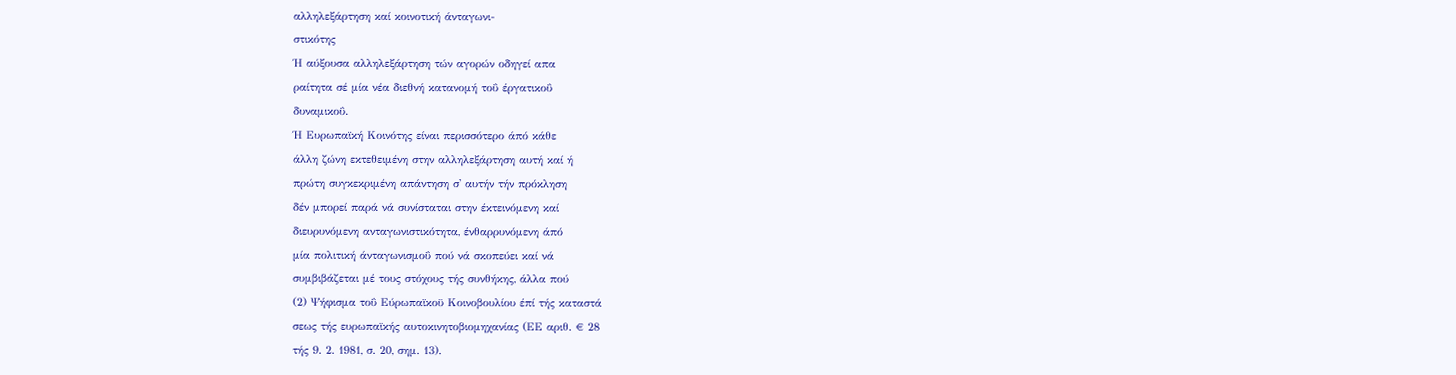αλληλεξάρτηση καί κοινοτική άνταγωνι-
στικότης
Ή αύξουσα αλληλεξάρτηση τών αγορών οδηγεί απα
ραίτητα σέ μία νέα διεθνή κατανομή τοΰ έργατικοΰ
δυναμικοΰ.
Ή Ευρωπαϊκή Κοινότης είναι περισσότερο άπό κάθε
άλλη ζώνη εκτεθειμένη στην αλληλεξάρτηση αυτή καί ή
πρώτη συγκεκριμένη απάντηση σ' αυτήν τήν πρόκληση
δέν μπορεί παρά νά συνίσταται στην έκτεινόμενη καί
διευρυνόμενη ανταγωνιστικότητα, ένθαρρυνόμενη άπό
μία πολιτική άνταγωνισμοΰ πού νά σκοπεύει καί νά
συμβιβάζεται μέ τους στόχους τής συνθήκης, άλλα πού
(2) Ψήφισμα τοΰ Εύρωπαϊκοϋ Κοινοβουλίου έπί τής καταστά
σεως τής ευρωπαϊκής αυτοκινητοβιομηχανίας (ΕΕ αριθ. € 28
τής 9. 2. 1981, σ. 20, σημ. 13).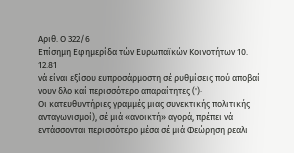Αριθ. Ο 322/6
Επίσημη Εφημερίδα τών Ευρωπαϊκών Κοινοτήτων 10. 12.81
νά είναι εξίσου ευπροσάρμοστη σέ ρυθμίσεις πού αποβαί
νουν δλο καί περισσότερο απαραίτητες (')·
Οι κατευθυντήριες γραμμές μιας συνεκτικής πολιτικής
ανταγωνισμοί), σέ μιά «ανοικτή» αγορά, πρέπει νά
εντάσσονται περισσότερο μέσα σέ μιά Φεώρηση ρεαλι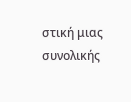στική μιας συνολικής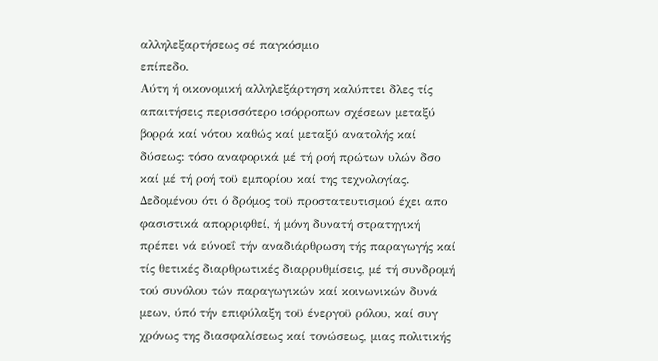αλληλεξαρτήσεως σέ παγκόσμιο
επίπεδο.
Αύτη ή οικονομική αλληλεξάρτηση καλύπτει δλες τίς
απαιτήσεις περισσότερο ισόρροπων σχέσεων μεταξύ
βορρά καί νότου καθώς καί μεταξύ ανατολής καί
δύσεως: τόσο αναφορικά μέ τή ροή πρώτων υλών δσο
καί μέ τή ροή τοϋ εμπορίου καί της τεχνολογίας.
Δεδομένου ότι ό δρόμος τοϋ προστατευτισμού έχει απο
φασιστικά απορριφθεί, ή μόνη δυνατή στρατηγική
πρέπει νά εύνοεΐ τήν αναδιάρθρωση τής παραγωγής καί
τίς θετικές διαρθρωτικές διαρρυθμίσεις, μέ τή συνδρομή
τού συνόλου τών παραγωγικών καί κοινωνικών δυνά
μεων, ύπό τήν επιφύλαξη τοϋ ένεργοϋ ρόλου, καί συγ
χρόνως της διασφαλίσεως καί τονώσεως, μιας πολιτικής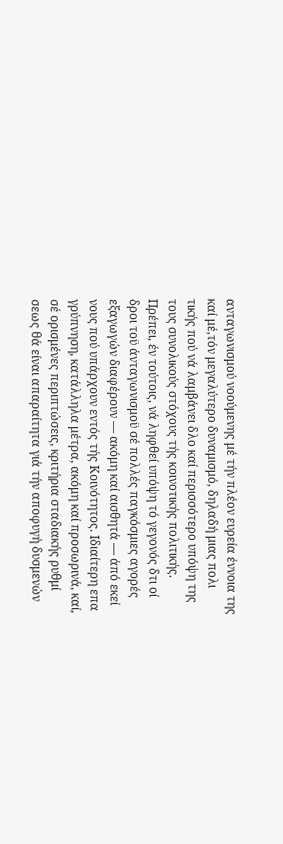ανταγωνισμού νοούμενης μέ τήν πλέον ευρεία έννοια της
καί μέ,τόν μεγαλύτερο δυναμισμό, δηλαδή μιας πολι
τικής πού νά λαμβάνει δλο καί περισσότερο υπόψη της
τους συνολικούς στόχους τής κοινοτικής πολιτικής.
Πρέπει, έν τούτοις, νά ληφθεί υπόψη τό γεγονός δτι οί
δροι τοϋ άνταγωνισμοϋ σέ πολλές παγκόσμιες αγορές
εξαγωγών διαφέρουν — ακόμη καί αισθητά — άπό εκεί
νους πού υπάρχουν εντός τής Κοινότητος. Ιδιαίτερη επα
γρύπνηση, κατάλληλα μέτρα, ακόμη καί προσωρινά, καί,
σέ ορισμένες περιπτώσεις, κριτήρια σταδιακής ρυθμί
σεως θά είναι απαραίτητα γιά τήν αποφυγή δυσμενών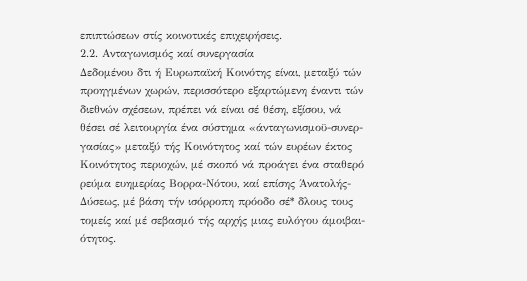επιπτώσεων στίς κοινοτικές επιχειρήσεις.
2.2. Ανταγωνισμός καί συνεργασία
Δεδομένου δτι ή Ευρωπαϊκή Κοινότης είναι, μεταξύ τών
προηγμένων χωρών, περισσότερο εξαρτώμενη έναντι τών
διεθνών σχέσεων, πρέπει νά είναι σέ θέση, εξίσου, νά
θέσει σέ λειτουργία ένα σύστημα «άνταγωνισμοϋ-συνερ-
γασίας» μεταξύ τής Κοινότητος καί τών ευρέων έκτος
Κοινότητος περιοχών, μέ σκοπό νά προάγει ένα σταθερό
ρεύμα ευημερίας Βορρα-Νότου, καί επίσης Άνατολής-
Δύσεως, μέ βάση τήν ισόρροπη πρόοδο σέ* δλους τους
τομείς καί μέ σεβασμό τής αρχής μιας ευλόγου άμοιβαι-
ότητος.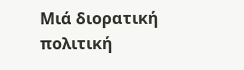Μιά διορατική πολιτική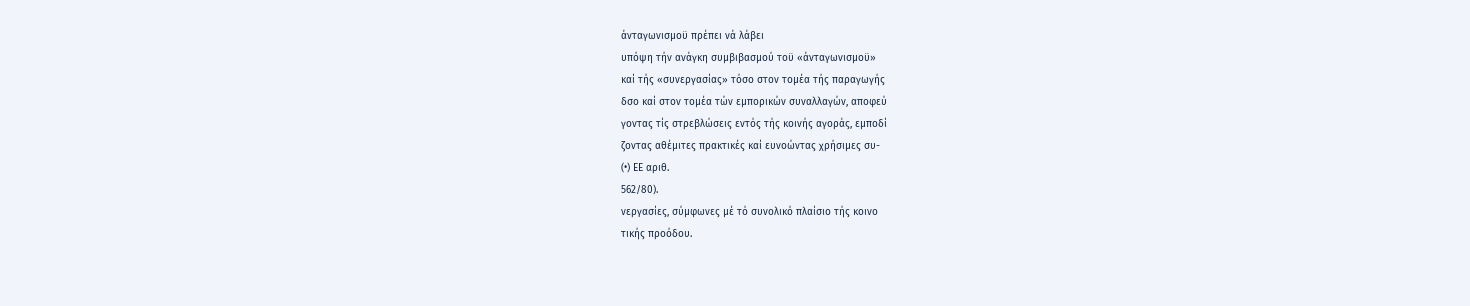άνταγωνισμοϋ πρέπει νά λάβει
υπόψη τήν ανάγκη συμβιβασμού τοϋ «άνταγωνισμοϋ»
καί τής «συνεργασίας» τόσο στον τομέα τής παραγωγής
δσο καί στον τομέα τών εμπορικών συναλλαγών, αποφεύ
γοντας τίς στρεβλώσεις εντός τής κοινής αγοράς, εμποδί
ζοντας αθέμιτες πρακτικές καί ευνοώντας χρήσιμες συ-
(•) ΕΕ αριθ.
562/80).
νεργασίες, σύμφωνες μέ τό συνολικό πλαίσιο τής κοινο
τικής προόδου.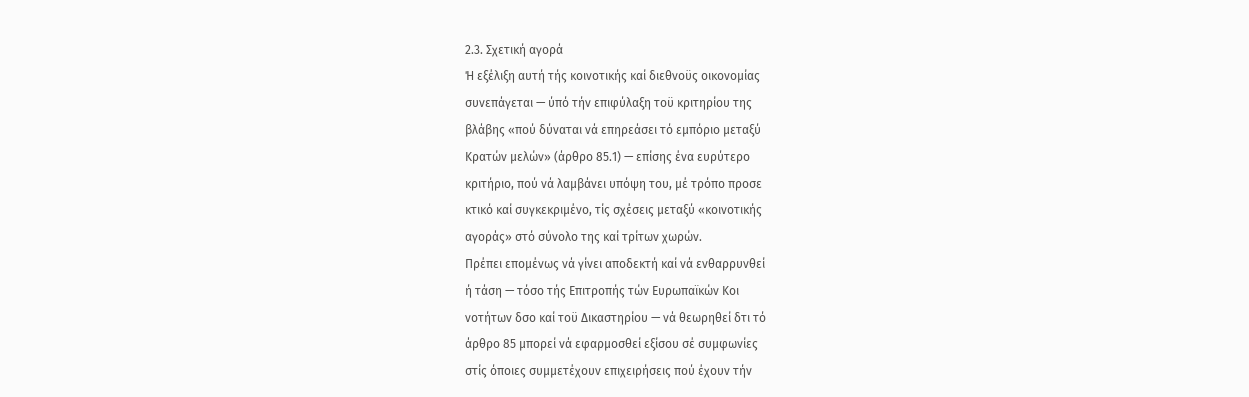2.3. Σχετική αγορά
Ή εξέλιξη αυτή τής κοινοτικής καί διεθνοϋς οικονομίας
συνεπάγεται — ύπό τήν επιφύλαξη τοϋ κριτηρίου της
βλάβης «πού δύναται νά επηρεάσει τό εμπόριο μεταξύ
Κρατών μελών» (άρθρο 85.1) — επίσης ένα ευρύτερο
κριτήριο, πού νά λαμβάνει υπόψη του, μέ τρόπο προσε
κτικό καί συγκεκριμένο, τίς σχέσεις μεταξύ «κοινοτικής
αγοράς» στό σύνολο της καί τρίτων χωρών.
Πρέπει επομένως νά γίνει αποδεκτή καί νά ενθαρρυνθεί
ή τάση — τόσο τής Επιτροπής τών Ευρωπαϊκών Κοι
νοτήτων δσο καί τοϋ Δικαστηρίου — νά θεωρηθεί δτι τό
άρθρο 85 μπορεί νά εφαρμοσθεί εξίσου σέ συμφωνίες
στίς όποιες συμμετέχουν επιχειρήσεις πού έχουν τήν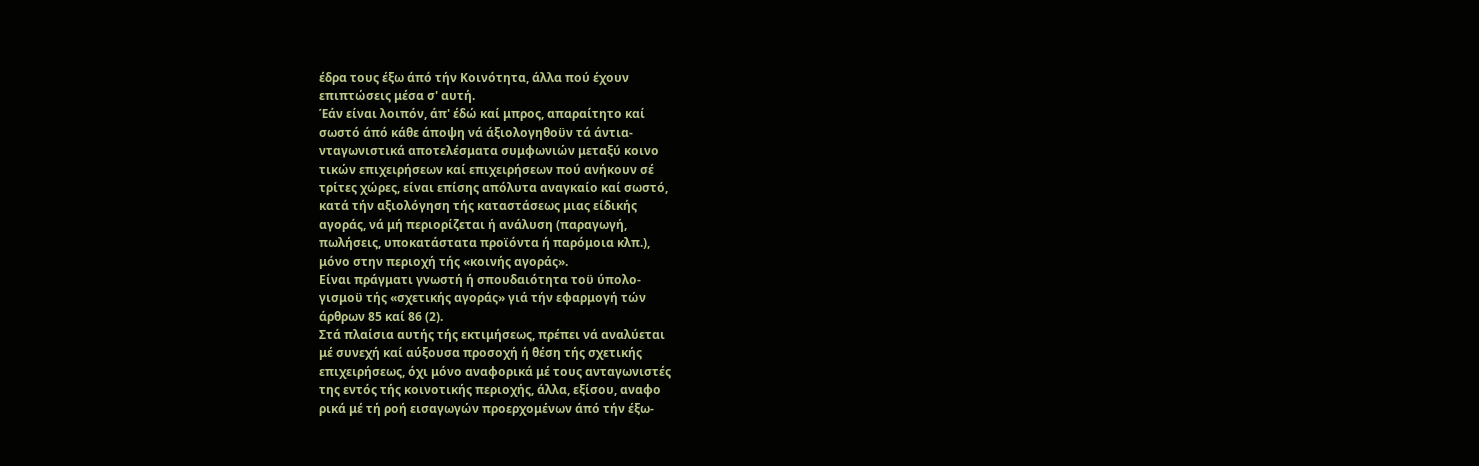έδρα τους έξω άπό τήν Κοινότητα, άλλα πού έχουν
επιπτώσεις μέσα σ' αυτή.
Έάν είναι λοιπόν, άπ' έδώ καί μπρος, απαραίτητο καί
σωστό άπό κάθε άποψη νά άξιολογηθοϋν τά άντια-
νταγωνιστικά αποτελέσματα συμφωνιών μεταξύ κοινο
τικών επιχειρήσεων καί επιχειρήσεων πού ανήκουν σέ
τρίτες χώρες, είναι επίσης απόλυτα αναγκαίο καί σωστό,
κατά τήν αξιολόγηση τής καταστάσεως μιας είδικής
αγοράς, νά μή περιορίζεται ή ανάλυση (παραγωγή,
πωλήσεις, υποκατάστατα προϊόντα ή παρόμοια κλπ.),
μόνο στην περιοχή τής «κοινής αγοράς».
Είναι πράγματι γνωστή ή σπουδαιότητα τοϋ ύπολο-
γισμοϋ τής «σχετικής αγοράς» γιά τήν εφαρμογή τών
άρθρων 85 καί 86 (2).
Στά πλαίσια αυτής τής εκτιμήσεως, πρέπει νά αναλύεται
μέ συνεχή καί αύξουσα προσοχή ή θέση τής σχετικής
επιχειρήσεως, όχι μόνο αναφορικά μέ τους ανταγωνιστές
της εντός τής κοινοτικής περιοχής, άλλα, εξίσου, αναφο
ρικά μέ τή ροή εισαγωγών προερχομένων άπό τήν έξω-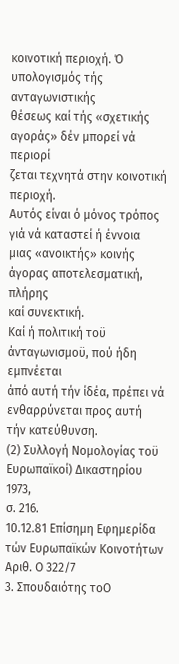κοινοτική περιοχή. Ό υπολογισμός τής ανταγωνιστικής
θέσεως καί τής «σχετικής αγοράς» δέν μπορεί νά περιορί
ζεται τεχνητά στην κοινοτική περιοχή.
Αυτός είναι ό μόνος τρόπος γιά νά καταστεί ή έννοια
μιας «ανοικτής» κοινής άγορας αποτελεσματική, πλήρης
καί συνεκτική.
Καί ή πολιτική τοϋ άνταγωνισμοϋ, πού ήδη εμπνέεται
άπό αυτή τήν ίδέα, πρέπει νά ενθαρρύνεται προς αυτή
τήν κατεύθυνση.
(2) Συλλογή Νομολογίας τοϋ Ευρωπαϊκοί) Δικαστηρίου 1973,
σ. 216.
10.12.81 Επίσημη Εφημερίδα τών Ευρωπαϊκών Κοινοτήτων
Αριθ. Ο 322/7
3. Σπουδαιότης τοΟ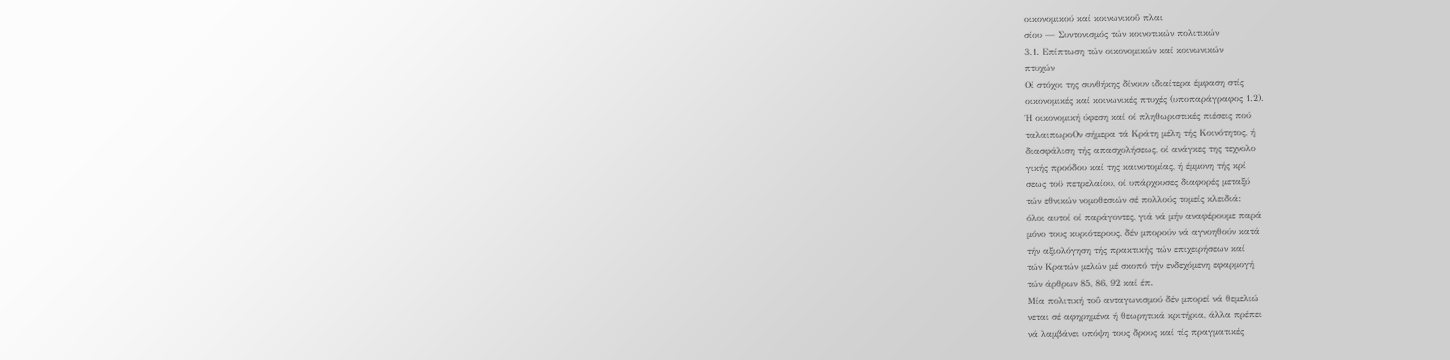οικονομικού καί κοινωνικοΰ πλαι
σίου — Συντονισμός τών κοινοτικών πολιτικών
3.1. Επίπτωση τών οικονομικών καί κοινωνικών
πτυχών
Οί στόχοι της συνθήκης δίνουν ιδιαίτερα έμφαση στίς
οικονομικές καί κοινωνικές πτυχές (υποπαράγραφος 1.2).
Ή οικονομική ύφεση καί οί πληθωριστικές πιέσεις πού
ταλαιπωροΟν σήμερα τά Κράτη μέλη τής Κοινότητος, ή
διασφάλιση τής απασχολήσεως, οί ανάγκες της τεχνολο
γικής προόδου καί της καινοτομίας, ή έμμονη τής κρί
σεως τοϋ πετρελαίου, οί υπάρχουσες διαφορές μεταξύ
τών εθνικών νομοθεσιών σέ πολλούς τομείς κλειδιά:
όλοι αυτοί οί παράγοντες, γιά νά μήν αναφέρουμε παρά
μόνο τους κυριότερους, δέν μπορούν νά αγνοηθούν κατά
τήν αξιολόγηση τής πρακτικής τών επιχειρήσεων καί
τών Κρατών μελών μέ σκοπό τήν ενδεχόμενη εφαρμογή
τών άρθρων 85, 86, 92 καί έπ.
Μία πολιτική τοΰ ανταγωνισμού δέν μπορεί νά θεμελιώ
νεται σέ αφηρημένα ή θεωρητικά κριτήρια, άλλα πρέπει
νά λαμβάνει υπόψη τους δρους καί τίς πραγματικές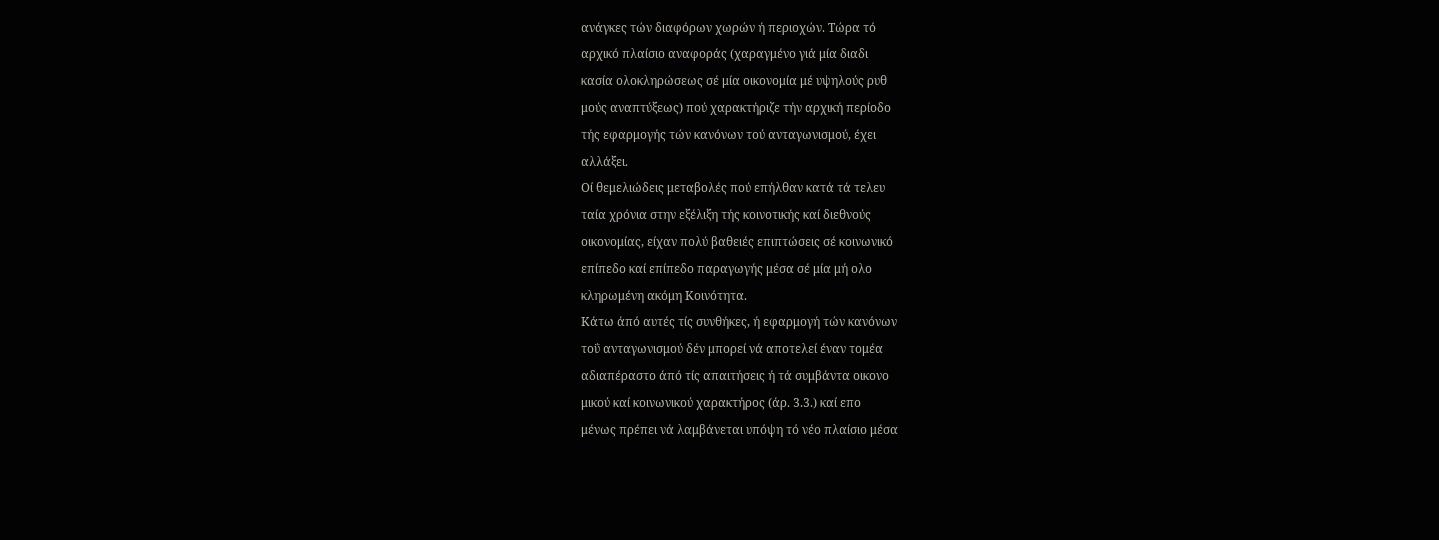ανάγκες τών διαφόρων χωρών ή περιοχών. Τώρα τό
αρχικό πλαίσιο αναφοράς (χαραγμένο γιά μία διαδι
κασία ολοκληρώσεως σέ μία οικονομία μέ υψηλούς ρυθ
μούς αναπτύξεως) πού χαρακτήριζε τήν αρχική περίοδο
τής εφαρμογής τών κανόνων τού ανταγωνισμού, έχει
αλλάξει.
Οί θεμελιώδεις μεταβολές πού επήλθαν κατά τά τελευ
ταία χρόνια στην εξέλιξη τής κοινοτικής καί διεθνούς
οικονομίας, είχαν πολύ βαθειές επιπτώσεις σέ κοινωνικό
επίπεδο καί επίπεδο παραγωγής μέσα σέ μία μή ολο
κληρωμένη ακόμη Κοινότητα.
Κάτω άπό αυτές τίς συνθήκες, ή εφαρμογή τών κανόνων
τοΰ ανταγωνισμού δέν μπορεί νά αποτελεί έναν τομέα
αδιαπέραστο άπό τίς απαιτήσεις ή τά συμβάντα οικονο
μικού καί κοινωνικού χαρακτήρος (άρ. 3.3.) καί επο
μένως πρέπει νά λαμβάνεται υπόψη τό νέο πλαίσιο μέσα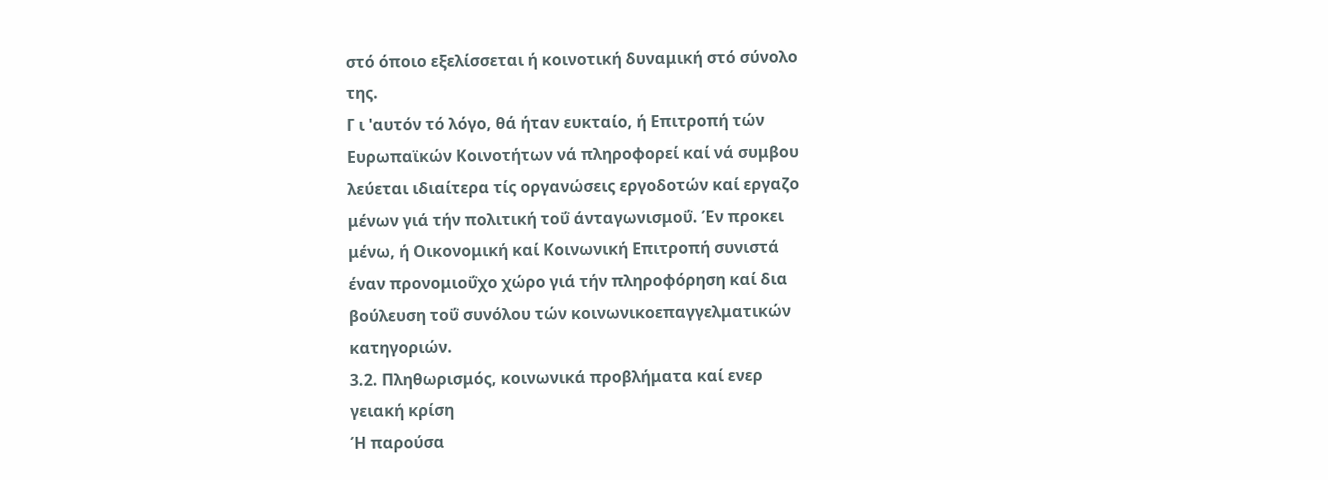στό όποιο εξελίσσεται ή κοινοτική δυναμική στό σύνολο
της.
Γ ι 'αυτόν τό λόγο, θά ήταν ευκταίο, ή Επιτροπή τών
Ευρωπαϊκών Κοινοτήτων νά πληροφορεί καί νά συμβου
λεύεται ιδιαίτερα τίς οργανώσεις εργοδοτών καί εργαζο
μένων γιά τήν πολιτική τοΰ άνταγωνισμοΰ. Έν προκει
μένω, ή Οικονομική καί Κοινωνική Επιτροπή συνιστά
έναν προνομιοΰχο χώρο γιά τήν πληροφόρηση καί δια
βούλευση τοΰ συνόλου τών κοινωνικοεπαγγελματικών
κατηγοριών.
3.2. Πληθωρισμός, κοινωνικά προβλήματα καί ενερ
γειακή κρίση
Ή παρούσα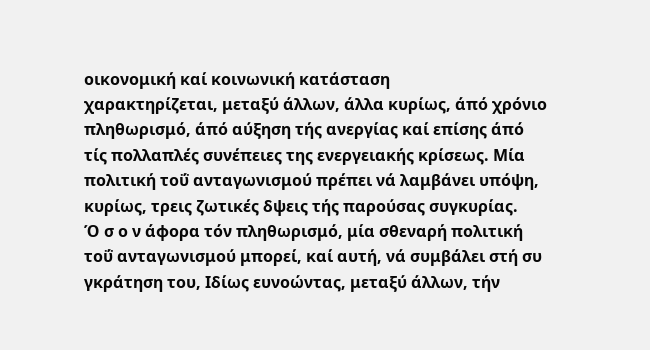οικονομική καί κοινωνική κατάσταση
χαρακτηρίζεται, μεταξύ άλλων, άλλα κυρίως, άπό χρόνιο
πληθωρισμό, άπό αύξηση τής ανεργίας καί επίσης άπό
τίς πολλαπλές συνέπειες της ενεργειακής κρίσεως. Μία
πολιτική τοΰ ανταγωνισμού πρέπει νά λαμβάνει υπόψη,
κυρίως, τρεις ζωτικές δψεις τής παρούσας συγκυρίας.
Ό σ ο ν άφορα τόν πληθωρισμό, μία σθεναρή πολιτική
τοΰ ανταγωνισμού μπορεί, καί αυτή, νά συμβάλει στή συ
γκράτηση του, Ιδίως ευνοώντας, μεταξύ άλλων, τήν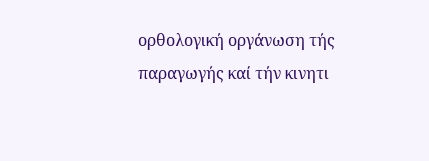ορθολογική οργάνωση τής παραγωγής καί τήν κινητι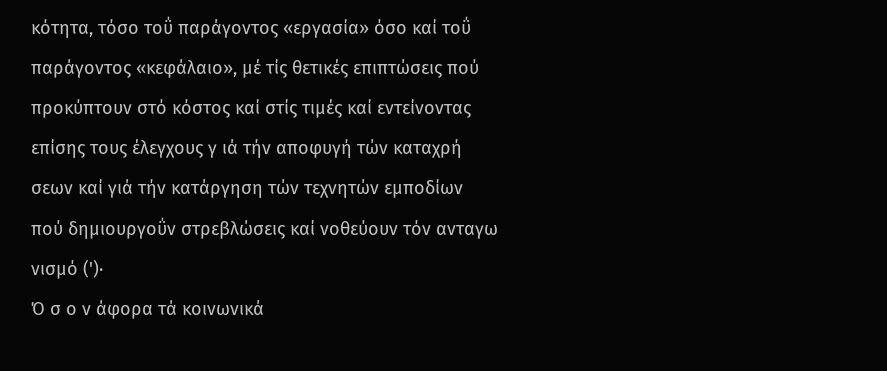κότητα, τόσο τοΰ παράγοντος «εργασία» όσο καί τοΰ
παράγοντος «κεφάλαιο», μέ τίς θετικές επιπτώσεις πού
προκύπτουν στό κόστος καί στίς τιμές καί εντείνοντας
επίσης τους έλεγχους γ ιά τήν αποφυγή τών καταχρή
σεων καί γιά τήν κατάργηση τών τεχνητών εμποδίων
πού δημιουργοΰν στρεβλώσεις καί νοθεύουν τόν ανταγω
νισμό (')·
Ό σ ο ν άφορα τά κοινωνικά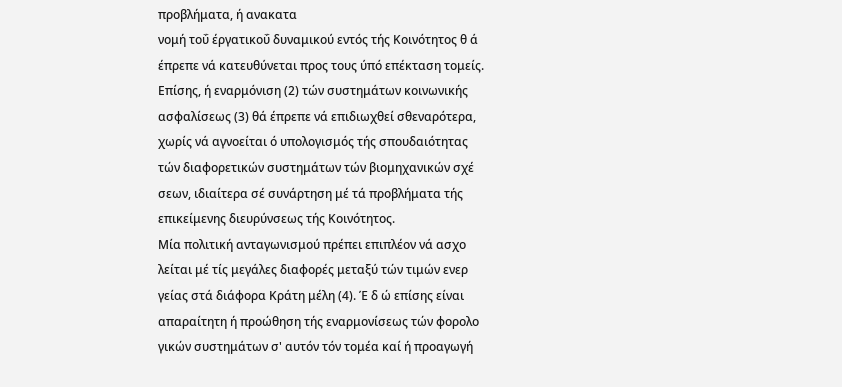προβλήματα, ή ανακατα
νομή τοΰ έργατικοΰ δυναμικού εντός τής Κοινότητος θ ά
έπρεπε νά κατευθύνεται προς τους ύπό επέκταση τομείς.
Επίσης, ή εναρμόνιση (2) τών συστημάτων κοινωνικής
ασφαλίσεως (3) θά έπρεπε νά επιδιωχθεί σθεναρότερα,
χωρίς νά αγνοείται ό υπολογισμός τής σπουδαιότητας
τών διαφορετικών συστημάτων τών βιομηχανικών σχέ
σεων, ιδιαίτερα σέ συνάρτηση μέ τά προβλήματα τής
επικείμενης διευρύνσεως τής Κοινότητος.
Μία πολιτική ανταγωνισμού πρέπει επιπλέον νά ασχο
λείται μέ τίς μεγάλες διαφορές μεταξύ τών τιμών ενερ
γείας στά διάφορα Κράτη μέλη (4). Έ δ ώ επίσης είναι
απαραίτητη ή προώθηση τής εναρμονίσεως τών φορολο
γικών συστημάτων σ' αυτόν τόν τομέα καί ή προαγωγή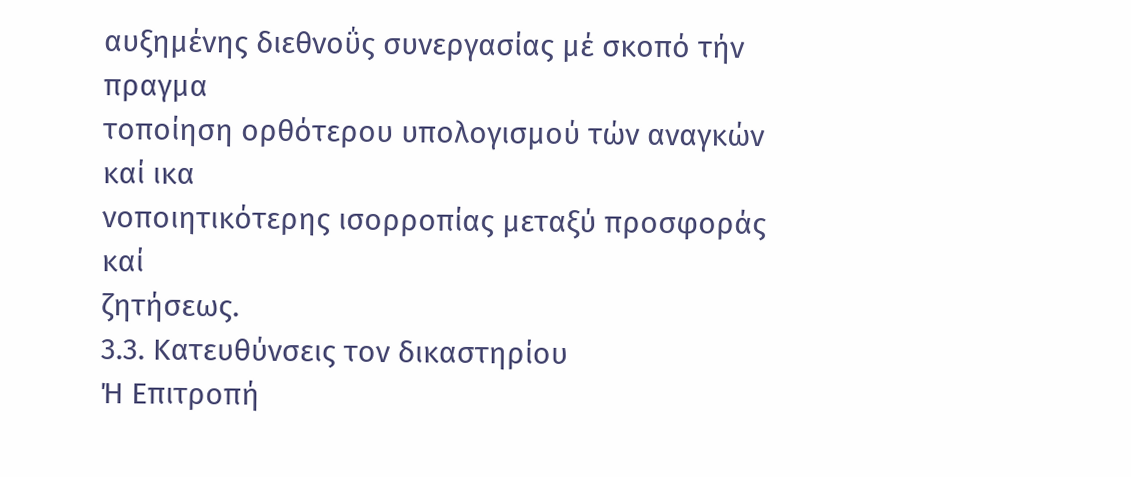αυξημένης διεθνοΰς συνεργασίας μέ σκοπό τήν πραγμα
τοποίηση ορθότερου υπολογισμού τών αναγκών καί ικα
νοποιητικότερης ισορροπίας μεταξύ προσφοράς καί
ζητήσεως.
3.3. Κατευθύνσεις τον δικαστηρίου
Ή Επιτροπή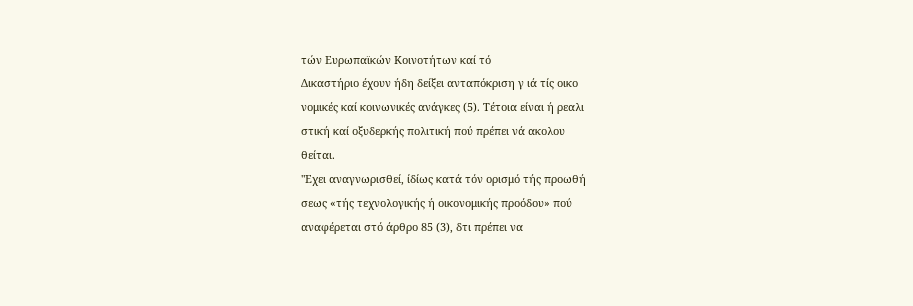τών Ευρωπαϊκών Κοινοτήτων καί τό
Δικαστήριο έχουν ήδη δείξει ανταπόκριση γ ιά τίς οικο
νομικές καί κοινωνικές ανάγκες (5). Τέτοια είναι ή ρεαλι
στική καί οξυδερκής πολιτική πού πρέπει νά ακολου
θείται.
"Εχει αναγνωρισθεί, ίδίως κατά τόν ορισμό τής προωθή
σεως «τής τεχνολογικής ή οικονομικής προόδου» πού
αναφέρεται στό άρθρο 85 (3), δτι πρέπει να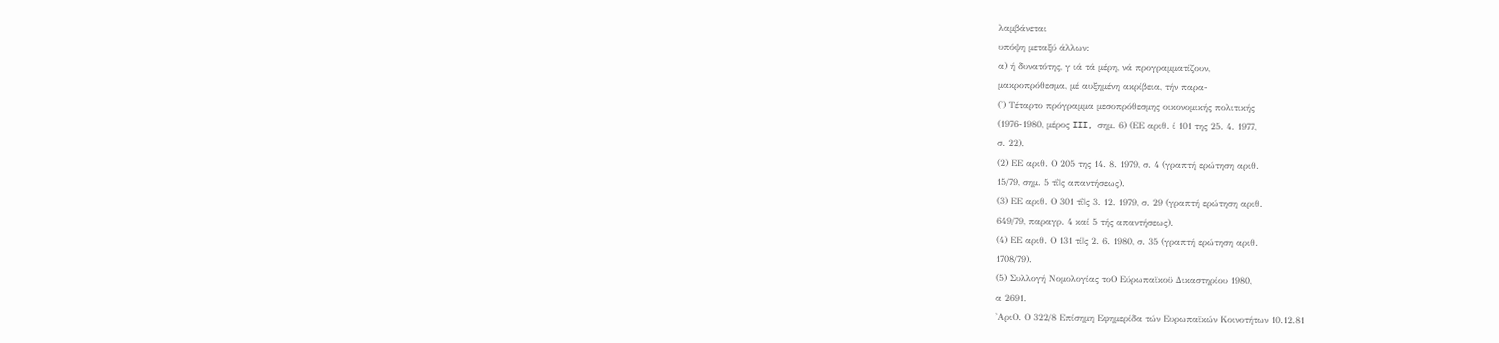λαμβάνεται
υπόψη μεταξύ άλλων:
α) ή δυνατότης, γ ιά τά μέρη, νά προγραμματίζουν,
μακροπρόθεσμα, μέ αυξημένη ακρίβεια, τήν παρα-
(') Τέταρτο πρόγραμμα μεσοπρόθεσμης οικονομικής πολιτικής
(1976-1980, μέρος III, σημ. 6) (ΕΕ αριθ. ί 101 της 25. 4. 1977,
σ. 22).
(2) ΕΕ αριθ. Ο 205 της 14. 8. 1979, σ. 4 (γραπτή ερώτηση αριθ.
15/79, σημ. 5 τΐ|ς απαντήσεως).
(3) ΕΕ αριθ. Ο 301 τΐ|ς 3. 12. 1979, σ. 29 (γραπτή ερώτηση αριθ.
649/79, παραγρ. 4 καί 5 τής απαντήσεως).
(4) ΕΕ αριθ. Ο 131 τί|ς 2. 6. 1980, σ. 35 (γραπτή ερώτηση αριθ.
1708/79).
(5) Συλλογή Νομολογίας τοΟ Εύρωπαϊκοϋ Δικαστηρίου 1980,
α 2691.
'ΑριΟ. Ο 322/8 Επίσημη Εφημερίδα τών Ευρωπαϊκών Κοινοτήτων 10.12.81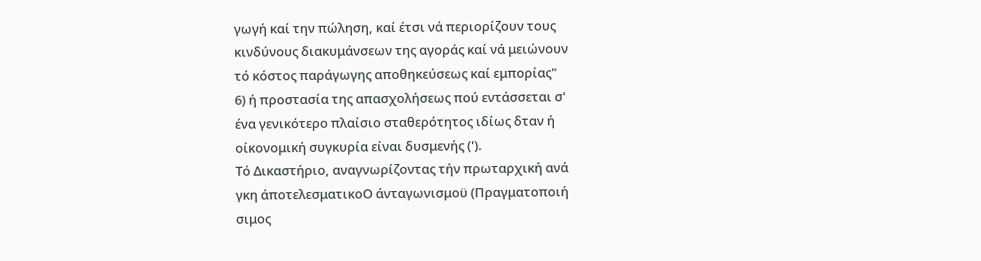γωγή καί την πώληση, καί έτσι νά περιορίζουν τους
κινδύνους διακυμάνσεων της αγοράς καί νά μειώνουν
τό κόστος παράγωγης αποθηκεύσεως καί εμπορίας"
6) ή προστασία της απασχολήσεως πού εντάσσεται σ'
ένα γενικότερο πλαίσιο σταθερότητος ιδίως δταν ή
οίκονομική συγκυρία είναι δυσμενής (').
Τό Δικαστήριο, αναγνωρίζοντας τήν πρωταρχική ανά
γκη άποτελεσματικοΟ άνταγωνισμοϋ (Πραγματοποιή
σιμος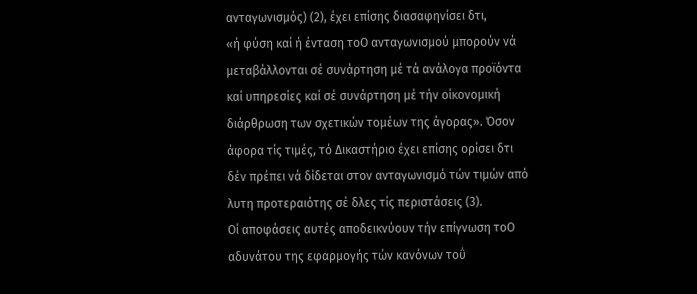ανταγωνισμός) (2), έχει επίσης διασαφηνίσει δτι,
«ή φύση καί ή ένταση τοΟ ανταγωνισμού μπορούν νά
μεταβάλλονται σέ συνάρτηση μέ τά ανάλογα προϊόντα
καί υπηρεσίες καί σέ συνάρτηση μέ τήν οίκονομική
διάρθρωση των σχετικών τομέων της άγορας». Όσον
άφορα τίς τιμές, τό Δικαστήριο έχει επίσης ορίσει δτι
δέν πρέπει νά δίδεται στον ανταγωνισμό τών τιμών από
λυτη προτεραιότης σέ δλες τίς περιστάσεις (3).
Οί αποφάσεις αυτές αποδεικνύουν τήν επίγνωση τοΟ
αδυνάτου της εφαρμογής τών κανόνων τοΰ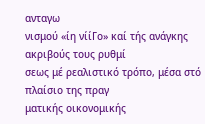ανταγω
νισμού «ίη νίίΓο» καί τής ανάγκης ακριβούς τους ρυθμί
σεως μέ ρεαλιστικό τρόπο, μέσα στό πλαίσιο της πραγ
ματικής οικονομικής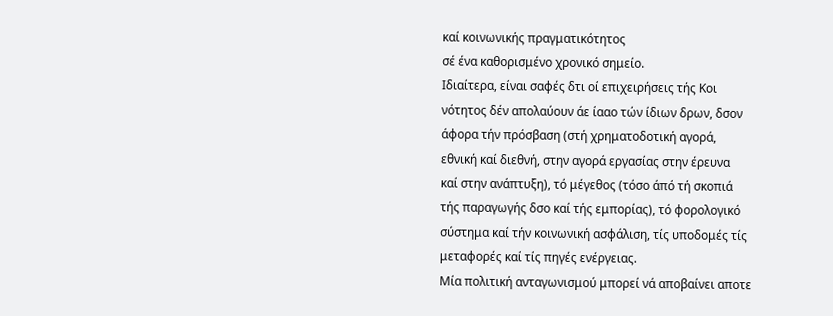καί κοινωνικής πραγματικότητος
σέ ένα καθορισμένο χρονικό σημείο.
Ιδιαίτερα, είναι σαφές δτι οί επιχειρήσεις τής Κοι
νότητος δέν απολαύουν άε ίααο τών ίδιων δρων, δσον
άφορα τήν πρόσβαση (στή χρηματοδοτική αγορά,
εθνική καί διεθνή, στην αγορά εργασίας στην έρευνα
καί στην ανάπτυξη), τό μέγεθος (τόσο άπό τή σκοπιά
τής παραγωγής δσο καί τής εμπορίας), τό φορολογικό
σύστημα καί τήν κοινωνική ασφάλιση, τίς υποδομές τίς
μεταφορές καί τίς πηγές ενέργειας.
Μία πολιτική ανταγωνισμού μπορεί νά αποβαίνει αποτε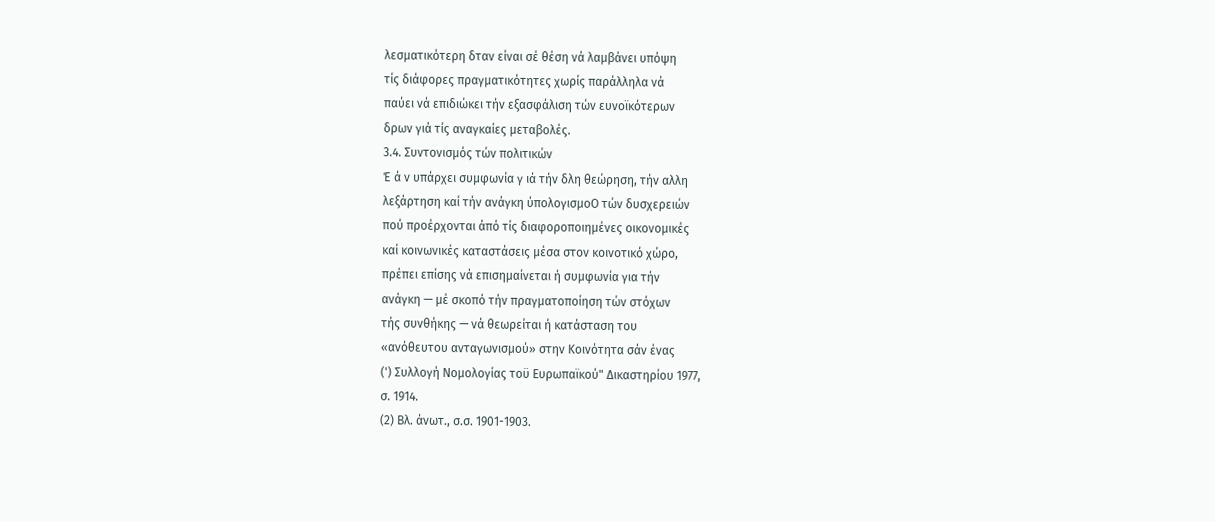λεσματικότερη δταν είναι σέ θέση νά λαμβάνει υπόψη
τίς διάφορες πραγματικότητες χωρίς παράλληλα νά
παύει νά επιδιώκει τήν εξασφάλιση τών ευνοϊκότερων
δρων γιά τίς αναγκαίες μεταβολές.
3.4. Συντονισμός τών πολιτικών
Έ ά ν υπάρχει συμφωνία γ ιά τήν δλη θεώρηση, τήν αλλη
λεξάρτηση καί τήν ανάγκη ύπολογισμοΟ τών δυσχερειών
πού προέρχονται άπό τίς διαφοροποιημένες οικονομικές
καί κοινωνικές καταστάσεις μέσα στον κοινοτικό χώρο,
πρέπει επίσης νά επισημαίνεται ή συμφωνία για τήν
ανάγκη — μέ σκοπό τήν πραγματοποίηση τών στόχων
τής συνθήκης — νά θεωρείται ή κατάσταση του
«ανόθευτου ανταγωνισμού» στην Κοινότητα σάν ένας
(') Συλλογή Νομολογίας τοϋ Ευρωπαϊκού" Δικαστηρίου 1977,
σ. 1914.
(2) Βλ. άνωτ., σ.σ. 1901-1903.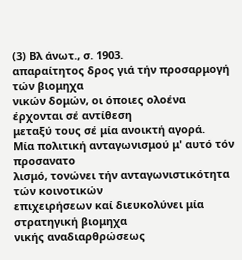(3) Βλ άνωτ., σ. 1903.
απαραίτητος δρος γιά τήν προσαρμογή τών βιομηχα
νικών δομών, οι όποιες ολοένα έρχονται σέ αντίθεση
μεταξύ τους σέ μία ανοικτή αγορά.
Μία πολιτική ανταγωνισμού μ' αυτό τόν προσανατο
λισμό, τονώνει τήν ανταγωνιστικότητα τών κοινοτικών
επιχειρήσεων καί διευκολύνει μία στρατηγική βιομηχα
νικής αναδιαρθρώσεως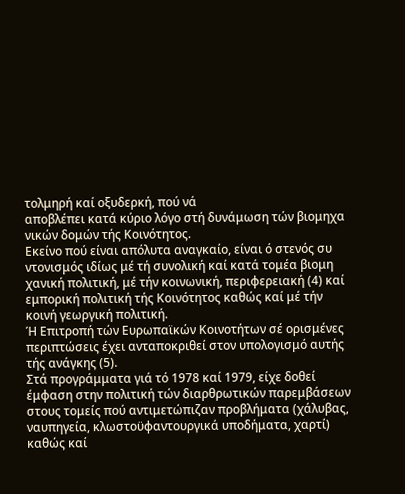τολμηρή καί οξυδερκή, πού νά
αποβλέπει κατά κύριο λόγο στή δυνάμωση τών βιομηχα
νικών δομών τής Κοινότητος.
Εκείνο πού είναι απόλυτα αναγκαίο, είναι ό στενός συ
ντονισμός ιδίως μέ τή συνολική καί κατά τομέα βιομη
χανική πολιτική, μέ τήν κοινωνική, περιφερειακή (4) καί
εμπορική πολιτική τής Κοινότητος καθώς καί μέ τήν
κοινή γεωργική πολιτική.
Ή Επιτροπή τών Ευρωπαϊκών Κοινοτήτων σέ ορισμένες
περιπτώσεις έχει ανταποκριθεί στον υπολογισμό αυτής
τής ανάγκης (5).
Στά προγράμματα γιά τό 1978 καί 1979, είχε δοθεί
έμφαση στην πολιτική τών διαρθρωτικών παρεμβάσεων
στους τομείς πού αντιμετώπιζαν προβλήματα (χάλυβας,
ναυπηγεία, κλωστοϋφαντουργικά υποδήματα, χαρτί)
καθώς καί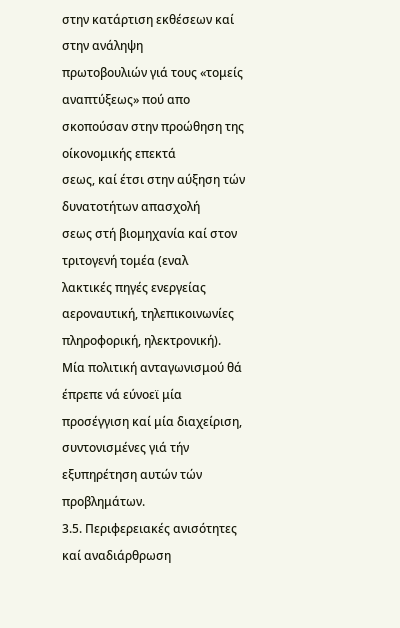στην κατάρτιση εκθέσεων καί στην ανάληψη
πρωτοβουλιών γιά τους «τομείς αναπτύξεως» πού απο
σκοπούσαν στην προώθηση της οίκονομικής επεκτά
σεως, καί έτσι στην αύξηση τών δυνατοτήτων απασχολή
σεως στή βιομηχανία καί στον τριτογενή τομέα (εναλ
λακτικές πηγές ενεργείας αεροναυτική, τηλεπικοινωνίες
πληροφορική, ηλεκτρονική).
Μία πολιτική ανταγωνισμού θά έπρεπε νά εύνοεϊ μία
προσέγγιση καί μία διαχείριση, συντονισμένες γιά τήν
εξυπηρέτηση αυτών τών προβλημάτων.
3.5. Περιφερειακές ανισότητες καί αναδιάρθρωση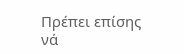Πρέπει επίσης νά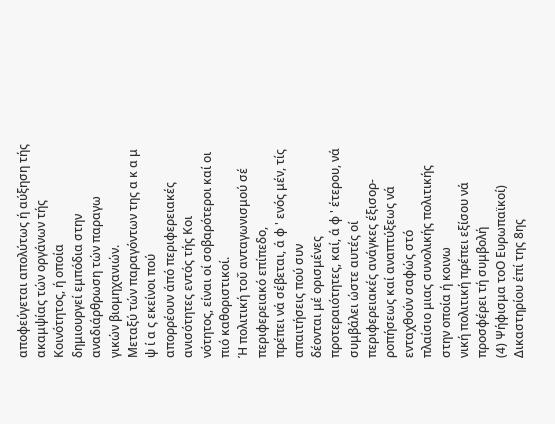αποφεύγεται απολύτως ή αύξηση τής
ακαμψίας τών οργάνων τής Κοινότητος, ή οποία
δημιουργεί εμπόδια στην αναδιάρθρωση τών παραγω
γικών βιομηχανιών.
Μεταξύ τών παραγόντων της α κ α μ ψ ί α ς εκείνοι πού
απορρέουν άπό περιφερειακές ανισότητες εντός τής Κοι
νότητος, είναι οί σοβαρότεροι καί οι πιό καθοριστικοί.
Ή πολιτική τοΰ ανταγωνισμού σέ περιφερειακό επίπεδο,
πρέπει νά σέβεται, ά φ ' ενός μέν, τίς απαιτήσεις πού συν
δέονται μέ ορισμένες προτεραιότητες, καί, ά φ ' έτερου, νά
συμβάλει ώστε αυτές οί περιφερειακές ανάγκες έξισορ-
ροπήσεως καί αναπτύξεως νά ενταχθούν σαφώς στό
πλαίσιο μιας συνολικής πολιτικής στην οποία ή κοινω
νική πολιτική πρέπει εξίσου νά προσφέρει τή συμβολή
(4) Ψήφισμα τοΟ Ευρωπαϊκοί) Δικαστηρίου έπί της 8ης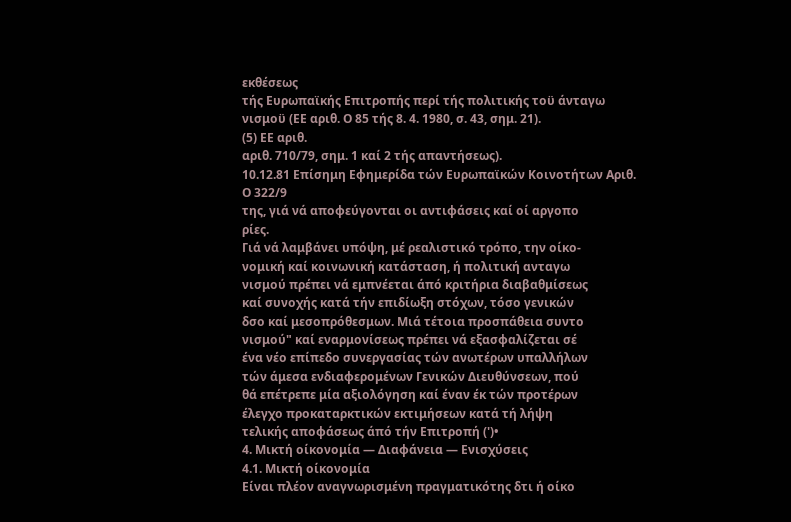εκθέσεως
τής Ευρωπαϊκής Επιτροπής περί τής πολιτικής τοϋ άνταγω
νισμοϋ (ΕΕ αριθ. Ο 85 τής 8. 4. 1980, σ. 43, σημ. 21).
(5) ΕΕ αριθ.
αριθ. 710/79, σημ. 1 καί 2 τής απαντήσεως).
10.12.81 Επίσημη Εφημερίδα τών Ευρωπαϊκών Κοινοτήτων Αριθ. Ο 322/9
της, γιά νά αποφεύγονται οι αντιφάσεις καί οί αργοπο
ρίες.
Γιά νά λαμβάνει υπόψη, μέ ρεαλιστικό τρόπο, την οίκο-
νομική καί κοινωνική κατάσταση, ή πολιτική ανταγω
νισμού πρέπει νά εμπνέεται άπό κριτήρια διαβαθμίσεως
καί συνοχής κατά τήν επιδίωξη στόχων, τόσο γενικών
δσο καί μεσοπρόθεσμων. Μιά τέτοια προσπάθεια συντο
νισμού" καί εναρμονίσεως πρέπει νά εξασφαλίζεται σέ
ένα νέο επίπεδο συνεργασίας τών ανωτέρων υπαλλήλων
τών άμεσα ενδιαφερομένων Γενικών Διευθύνσεων, πού
θά επέτρεπε μία αξιολόγηση καί έναν έκ τών προτέρων
έλεγχο προκαταρκτικών εκτιμήσεων κατά τή λήψη
τελικής αποφάσεως άπό τήν Επιτροπή (')•
4. Μικτή οίκονομία — Διαφάνεια — Ενισχύσεις
4.1. Μικτή οίκονομία
Είναι πλέον αναγνωρισμένη πραγματικότης δτι ή οίκο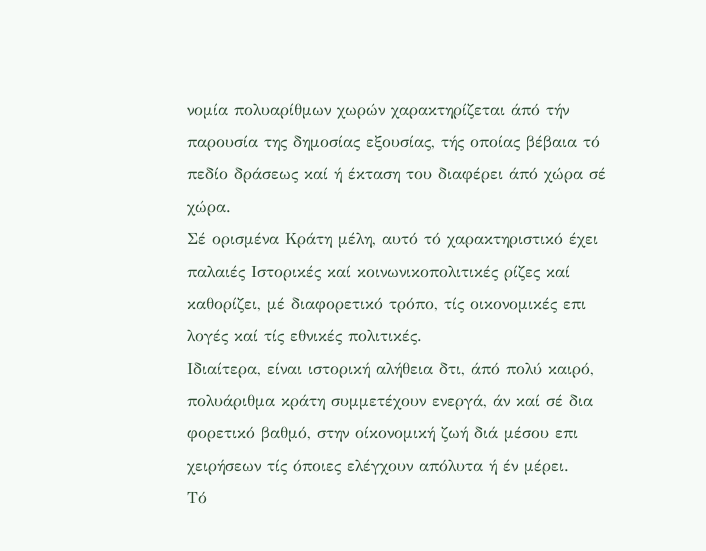νομία πολυαρίθμων χωρών χαρακτηρίζεται άπό τήν
παρουσία της δημοσίας εξουσίας, τής οποίας βέβαια τό
πεδίο δράσεως καί ή έκταση του διαφέρει άπό χώρα σέ
χώρα.
Σέ ορισμένα Κράτη μέλη, αυτό τό χαρακτηριστικό έχει
παλαιές Ιστορικές καί κοινωνικοπολιτικές ρίζες καί
καθορίζει, μέ διαφορετικό τρόπο, τίς οικονομικές επι
λογές καί τίς εθνικές πολιτικές.
Ιδιαίτερα, είναι ιστορική αλήθεια δτι, άπό πολύ καιρό,
πολυάριθμα κράτη συμμετέχουν ενεργά, άν καί σέ δια
φορετικό βαθμό, στην οίκονομική ζωή διά μέσου επι
χειρήσεων τίς όποιες ελέγχουν απόλυτα ή έν μέρει.
Τό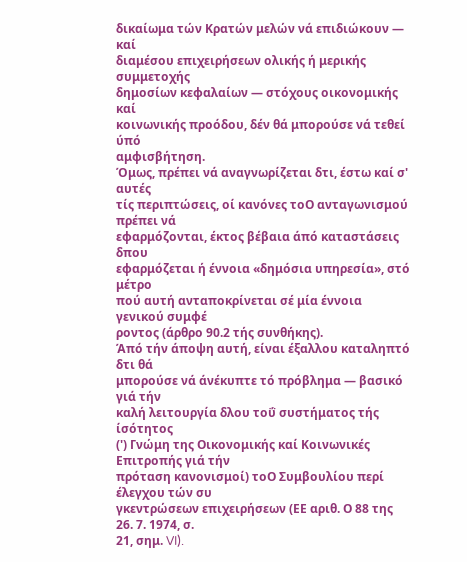δικαίωμα τών Κρατών μελών νά επιδιώκουν — καί
διαμέσου επιχειρήσεων ολικής ή μερικής συμμετοχής
δημοσίων κεφαλαίων — στόχους οικονομικής καί
κοινωνικής προόδου, δέν θά μπορούσε νά τεθεί ύπό
αμφισβήτηση.
Όμως, πρέπει νά αναγνωρίζεται δτι, έστω καί σ' αυτές
τίς περιπτώσεις, οί κανόνες τοΟ ανταγωνισμού πρέπει νά
εφαρμόζονται, έκτος βέβαια άπό καταστάσεις δπου
εφαρμόζεται ή έννοια «δημόσια υπηρεσία», στό μέτρο
πού αυτή ανταποκρίνεται σέ μία έννοια γενικού συμφέ
ροντος (άρθρο 90.2 τής συνθήκης).
Άπό τήν άποψη αυτή, είναι έξαλλου καταληπτό δτι θά
μπορούσε νά άνέκυπτε τό πρόβλημα — βασικό γιά τήν
καλή λειτουργία δλου τοΰ συστήματος τής ίσότητος
(') Γνώμη της Οικονομικής καί Κοινωνικές Επιτροπής γιά τήν
πρόταση κανονισμοί) τοΟ Συμβουλίου περί έλεγχου τών συ
γκεντρώσεων επιχειρήσεων (ΕΕ αριθ. Ο 88 της 26. 7. 1974, σ.
21, σημ. VI).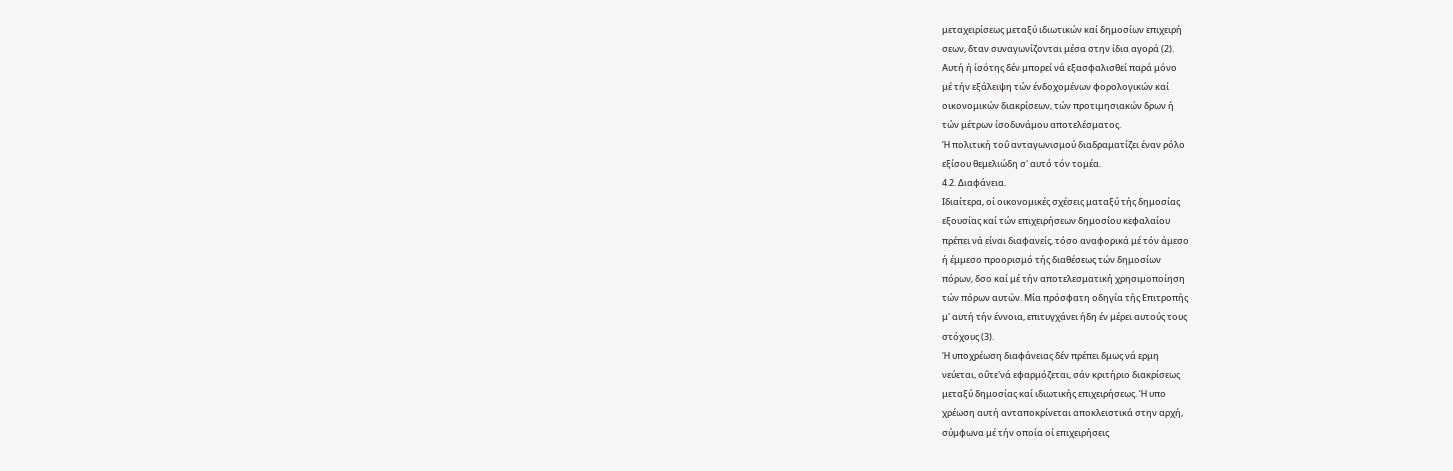μεταχειρίσεως μεταξύ ιδιωτικών καί δημοσίων επιχειρή
σεων, δταν συναγωνίζονται μέσα στην ίδια αγορά (2).
Αυτή ή ίσότης δέν μπορεί νά εξασφαλισθεί παρά μόνο
μέ τήν εξάλειψη τών ένδοχομένων φορολογικών καί
οικονομικών διακρίσεων, τών προτιμησιακών δρων ή
τών μέτρων ίσοδυνάμου αποτελέσματος.
Ή πολιτική τοΰ ανταγωνισμού διαδραματίζει έναν ρόλο
εξίσου θεμελιώδη σ' αυτό τόν τομέα.
4.2. Διαφάνεια.
Ιδιαίτερα, οί οικονομικές σχέσεις ματαξύ τής δημοσίας
εξουσίας καί τών επιχειρήσεων δημοσίου κεφαλαίου
πρέπει νά είναι διαφανείς, τόσο αναφορικά μέ τόν άμεσο
ή έμμεσο προορισμό τής διαθέσεως τών δημοσίων
πόρων, δσο καί μέ τήν αποτελεσματική χρησιμοποίηση
τών πόρων αυτών. Μία πρόσφατη οδηγία τής Επιτροπής
μ' αυτή τήν έννοια, επιτυγχάνει ήδη έν μέρει αυτούς τους
στόχους (3).
Ή υποχρέωση διαφάνειας δέν πρέπει δμως νά ερμη
νεύεται, οΰτε'νά εφαρμόζεται, σάν κριτήριο διακρίσεως
μεταξύ δημοσίας καί ιδιωτικής επιχειρήσεως. Ή υπο
χρέωση αυτή ανταποκρίνεται αποκλειστικά στην αρχή,
σύμφωνα μέ τήν οποία οί επιχειρήσεις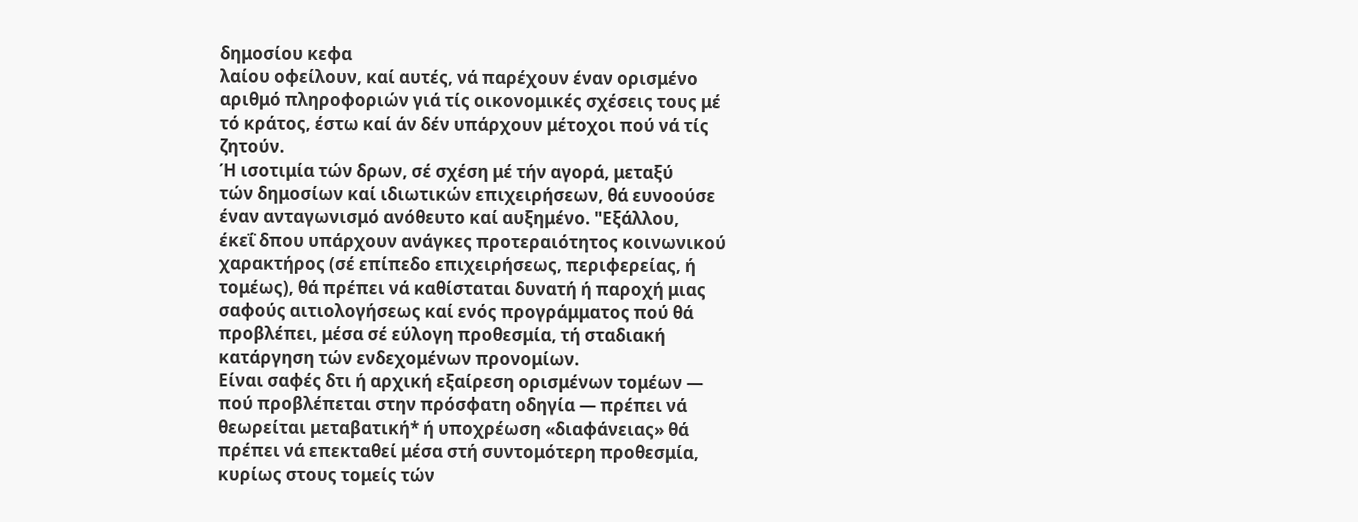δημοσίου κεφα
λαίου οφείλουν, καί αυτές, νά παρέχουν έναν ορισμένο
αριθμό πληροφοριών γιά τίς οικονομικές σχέσεις τους μέ
τό κράτος, έστω καί άν δέν υπάρχουν μέτοχοι πού νά τίς
ζητούν.
Ή ισοτιμία τών δρων, σέ σχέση μέ τήν αγορά, μεταξύ
τών δημοσίων καί ιδιωτικών επιχειρήσεων, θά ευνοούσε
έναν ανταγωνισμό ανόθευτο καί αυξημένο. "Εξάλλου,
έκεΐ δπου υπάρχουν ανάγκες προτεραιότητος κοινωνικού
χαρακτήρος (σέ επίπεδο επιχειρήσεως, περιφερείας, ή
τομέως), θά πρέπει νά καθίσταται δυνατή ή παροχή μιας
σαφούς αιτιολογήσεως καί ενός προγράμματος πού θά
προβλέπει, μέσα σέ εύλογη προθεσμία, τή σταδιακή
κατάργηση τών ενδεχομένων προνομίων.
Είναι σαφές δτι ή αρχική εξαίρεση ορισμένων τομέων —
πού προβλέπεται στην πρόσφατη οδηγία — πρέπει νά
θεωρείται μεταβατική* ή υποχρέωση «διαφάνειας» θά
πρέπει νά επεκταθεί μέσα στή συντομότερη προθεσμία,
κυρίως στους τομείς τών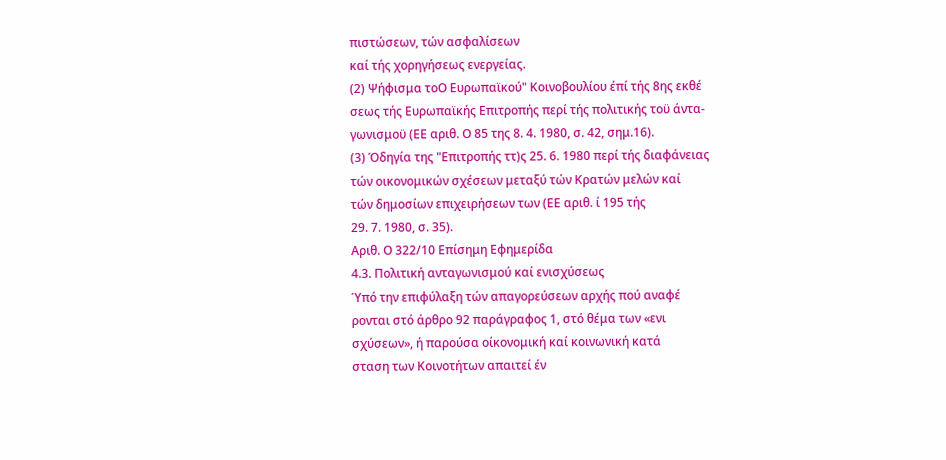πιστώσεων, τών ασφαλίσεων
καί τής χορηγήσεως ενεργείας.
(2) Ψήφισμα τοΟ Ευρωπαϊκού" Κοινοβουλίου έπί τής 8ης εκθέ
σεως τής Ευρωπαϊκής Επιτροπής περί τής πολιτικής τοϋ άντα-
γωνισμοϋ (ΕΕ αριθ. Ο 85 της 8. 4. 1980, σ. 42, σημ.16).
(3) Όδηγία της "Επιτροπής ττ)ς 25. 6. 1980 περί τής διαφάνειας
τών οικονομικών σχέσεων μεταξύ τών Κρατών μελών καί
τών δημοσίων επιχειρήσεων των (ΕΕ αριθ. ί 195 τής
29. 7. 1980, σ. 35).
Αριθ. Ο 322/10 Επίσημη Εφημερίδα
4.3. Πολιτική ανταγωνισμού καί ενισχύσεως
Ύπό την επιφύλαξη τών απαγορεύσεων αρχής πού αναφέ
ρονται στό άρθρο 92 παράγραφος 1, στό θέμα των «ενι
σχύσεων», ή παρούσα οίκονομική καί κοινωνική κατά
σταση των Κοινοτήτων απαιτεί έν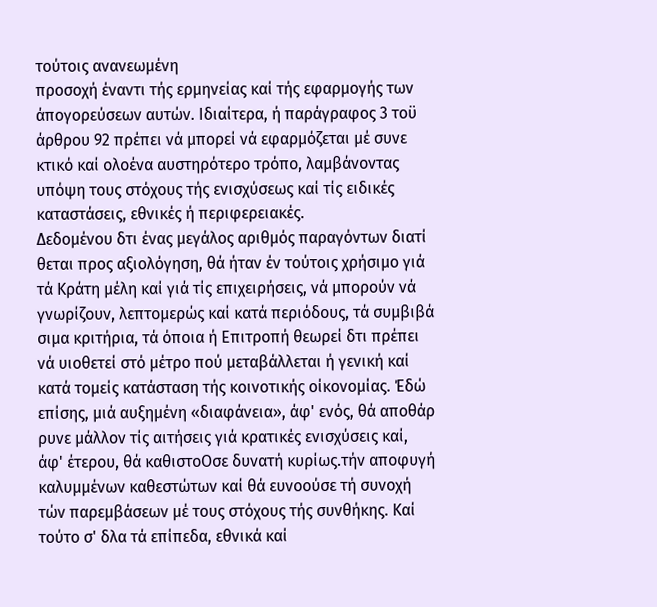τούτοις ανανεωμένη
προσοχή έναντι τής ερμηνείας καί τής εφαρμογής των
άπογορεύσεων αυτών. Ιδιαίτερα, ή παράγραφος 3 τοϋ
άρθρου 92 πρέπει νά μπορεί νά εφαρμόζεται μέ συνε
κτικό καί ολοένα αυστηρότερο τρόπο, λαμβάνοντας
υπόψη τους στόχους τής ενισχύσεως καί τίς ειδικές
καταστάσεις, εθνικές ή περιφερειακές.
Δεδομένου δτι ένας μεγάλος αριθμός παραγόντων διατί
θεται προς αξιολόγηση, θά ήταν έν τούτοις χρήσιμο γιά
τά Κράτη μέλη καί γιά τίς επιχειρήσεις, νά μπορούν νά
γνωρίζουν, λεπτομερώς καί κατά περιόδους, τά συμβιβά
σιμα κριτήρια, τά όποια ή Επιτροπή θεωρεί δτι πρέπει
νά υιοθετεί στό μέτρο πού μεταβάλλεται ή γενική καί
κατά τομείς κατάσταση τής κοινοτικής οίκονομίας. Έδώ
επίσης, μιά αυξημένη «διαφάνεια», άφ' ενός, θά αποθάρ
ρυνε μάλλον τίς αιτήσεις γιά κρατικές ενισχύσεις καί,
άφ' έτερου, θά καθιστοΟσε δυνατή κυρίως.τήν αποφυγή
καλυμμένων καθεστώτων καί θά ευνοούσε τή συνοχή
τών παρεμβάσεων μέ τους στόχους τής συνθήκης. Καί
τούτο σ' δλα τά επίπεδα, εθνικά καί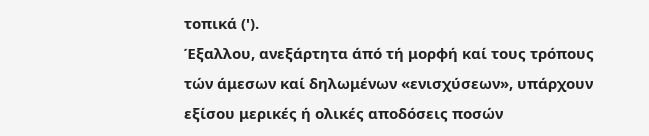τοπικά (').
Έξαλλου, ανεξάρτητα άπό τή μορφή καί τους τρόπους
τών άμεσων καί δηλωμένων «ενισχύσεων», υπάρχουν
εξίσου μερικές ή ολικές αποδόσεις ποσών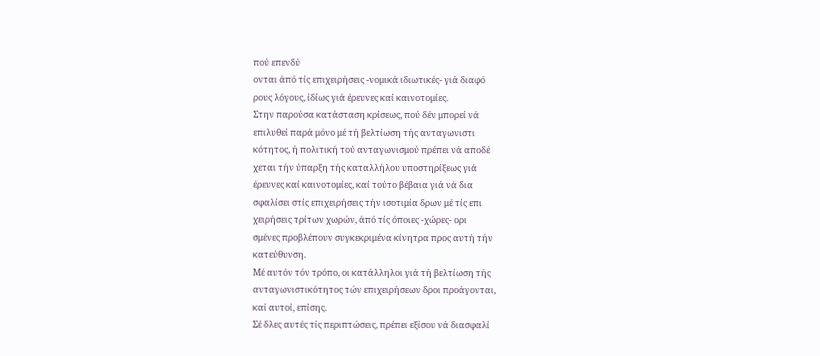πού επενδύ
ονται άπό τίς επιχειρήσεις -νομικά ιδιωτικές- γιά διαφό
ρους λόγους, ίδίως γιά έρευνες καί καινοτομίες.
Στην παρούσα κατάσταση κρίσεως, πού δέν μπορεί νά
επιλυθεί παρά μόνο μέ τή βελτίωση τής ανταγωνιστι
κότητος, ή πολιτική τού ανταγωνισμού πρέπει νά αποδέ
χεται τήν ύπαρξη τής καταλλήλου υποστηρίξεως γιά
έρευνες καί καινοτομίες, καί τούτο βέβαια γιά νά δια
σφαλίσει στίς επιχειρήσεις τήν ισοτιμία δρων μέ τίς επι
χειρήσεις τρίτων χωρών, άπό τίς όποιες -χώρες- ορι
σμένες προβλέπουν συγκεκριμένα κίνητρα προς αυτή τήν
κατεύθυνση.
Μέ αυτόν τόν τρόπο, οι κατάλληλοι γιά τή βελτίωση τής
ανταγωνιστικότητος τών επιχειρήσεων δροι προάγονται,
καί αυτοί, επίσης.
Σέ δλες αυτές τίς περιπτώσεις, πρέπει εξίσου νά διασφαλί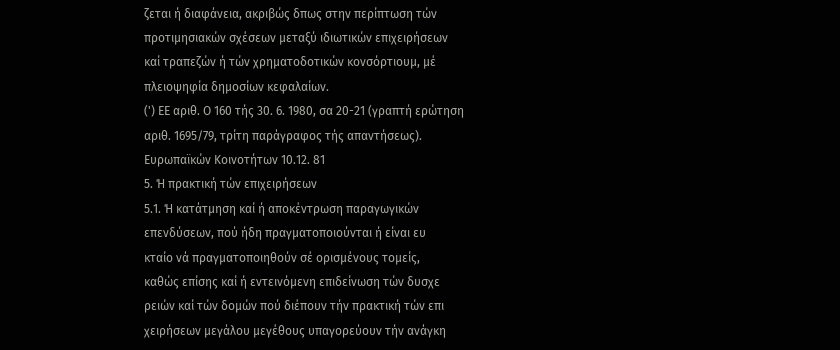ζεται ή διαφάνεια, ακριβώς δπως στην περίπτωση τών
προτιμησιακών σχέσεων μεταξύ ιδιωτικών επιχειρήσεων
καί τραπεζών ή τών χρηματοδοτικών κονσόρτιουμ, μέ
πλειοψηφία δημοσίων κεφαλαίων.
(') ΕΕ αριθ. Ο 160 τής 30. 6. 1980, σα 20-21 (γραπτή ερώτηση
αριθ. 1695/79, τρίτη παράγραφος τής απαντήσεως).
Ευρωπαϊκών Κοινοτήτων 10.12. 81
5. Ή πρακτική τών επιχειρήσεων
5.1. Ή κατάτμηση καί ή αποκέντρωση παραγωγικών
επενδύσεων, πού ήδη πραγματοποιούνται ή είναι ευ
κταίο νά πραγματοποιηθούν σέ ορισμένους τομείς,
καθώς επίσης καί ή εντεινόμενη επιδείνωση τών δυσχε
ρειών καί τών δομών πού διέπουν τήν πρακτική τών επι
χειρήσεων μεγάλου μεγέθους υπαγορεύουν τήν ανάγκη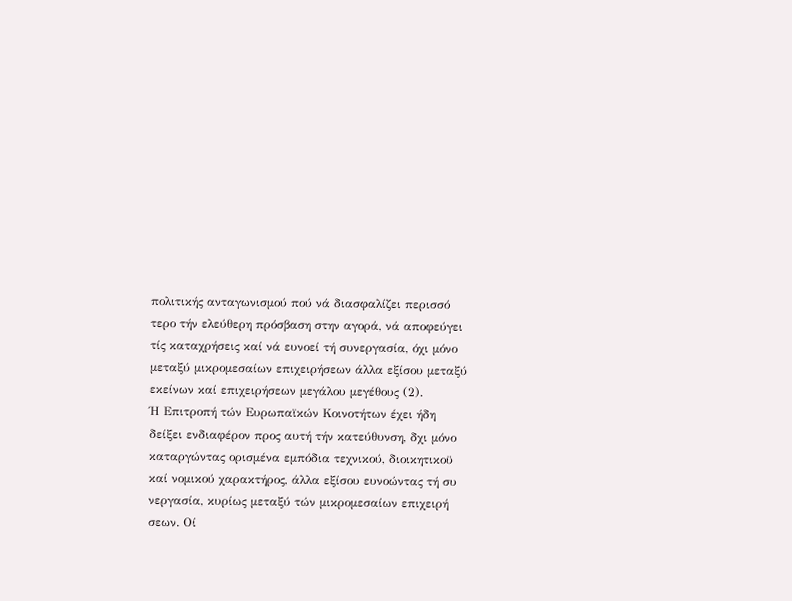πολιτικής ανταγωνισμού πού νά διασφαλίζει περισσό
τερο τήν ελεύθερη πρόσβαση στην αγορά, νά αποφεύγει
τίς καταχρήσεις καί νά ευνοεί τή συνεργασία, όχι μόνο
μεταξύ μικρομεσαίων επιχειρήσεων άλλα εξίσου μεταξύ
εκείνων καί επιχειρήσεων μεγάλου μεγέθους (2).
Ή Επιτροπή τών Ευρωπαϊκών Κοινοτήτων έχει ήδη
δείξει ενδιαφέρον προς αυτή τήν κατεύθυνση, δχι μόνο
καταργώντας ορισμένα εμπόδια τεχνικού, διοικητικοϋ
καί νομικού χαρακτήρος, άλλα εξίσου ευνοώντας τή συ
νεργασία, κυρίως μεταξύ τών μικρομεσαίων επιχειρή
σεων. Οί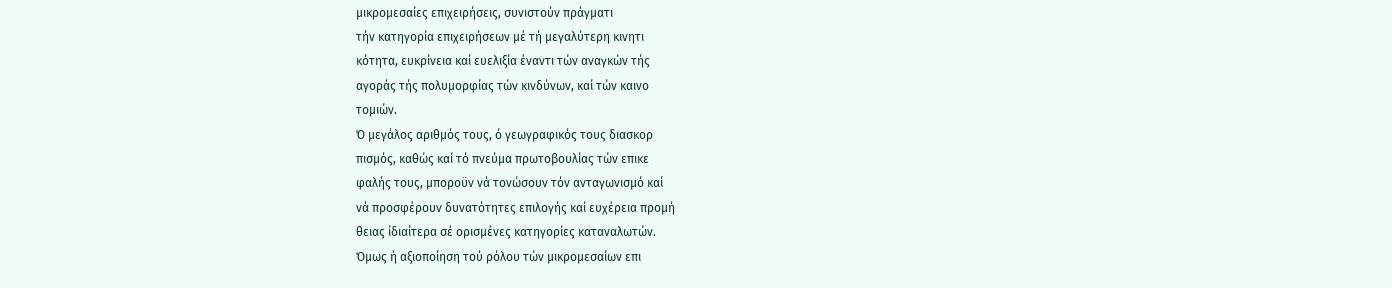μικρομεσαίες επιχειρήσεις, συνιστούν πράγματι
τήν κατηγορία επιχειρήσεων μέ τή μεγαλύτερη κινητι
κότητα, ευκρίνεια καί ευελιξία έναντι τών αναγκών τής
αγοράς τής πολυμορφίας τών κινδύνων, καί τών καινο
τομιών.
Ό μεγάλος αριθμός τους, ό γεωγραφικός τους διασκορ
πισμός, καθώς καί τό πνεύμα πρωτοβουλίας τών επικε
φαλής τους, μποροϋν νά τονώσουν τόν ανταγωνισμό καί
νά προσφέρουν δυνατότητες επιλογής καί ευχέρεια προμή
θειας ίδιαίτερα σέ ορισμένες κατηγορίες καταναλωτών.
Όμως ή αξιοποίηση τού ρόλου τών μικρομεσαίων επι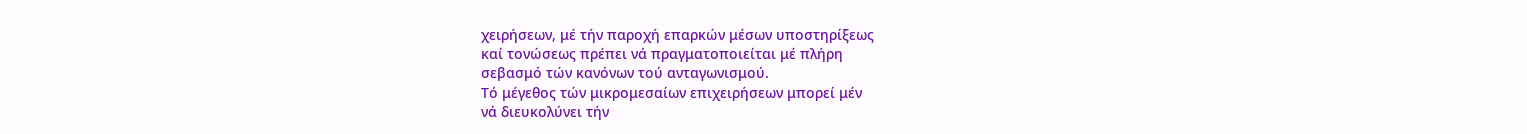χειρήσεων, μέ τήν παροχή επαρκών μέσων υποστηρίξεως
καί τονώσεως πρέπει νά πραγματοποιείται μέ πλήρη
σεβασμό τών κανόνων τού ανταγωνισμού.
Τό μέγεθος τών μικρομεσαίων επιχειρήσεων μπορεί μέν
νά διευκολύνει τήν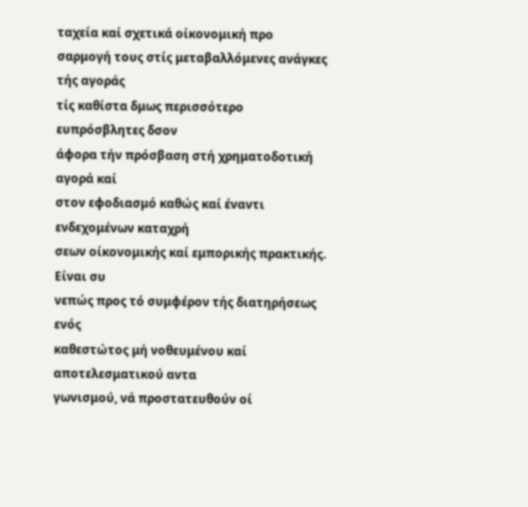ταχεία καί σχετικά οίκονομική προ
σαρμογή τους στίς μεταβαλλόμενες ανάγκες τής αγοράς
τίς καθίστα δμως περισσότερο ευπρόσβλητες δσον
άφορα τήν πρόσβαση στή χρηματοδοτική αγορά καί
στον εφοδιασμό καθώς καί έναντι ενδεχομένων καταχρή
σεων οίκονομικής καί εμπορικής πρακτικής. Είναι συ
νεπώς προς τό συμφέρον τής διατηρήσεως ενός
καθεστώτος μή νοθευμένου καί αποτελεσματικού αντα
γωνισμού, νά προστατευθούν οί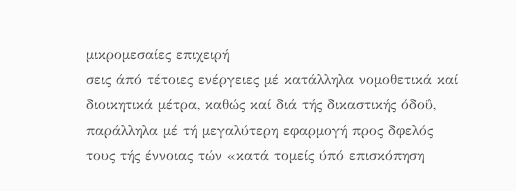μικρομεσαίες επιχειρή
σεις άπό τέτοιες ενέργειες μέ κατάλληλα νομοθετικά καί
διοικητικά μέτρα, καθώς καί διά τής δικαστικής όδοΰ,
παράλληλα μέ τή μεγαλύτερη εφαρμογή προς δφελός
τους τής έννοιας τών «κατά τομείς ύπό επισκόπηση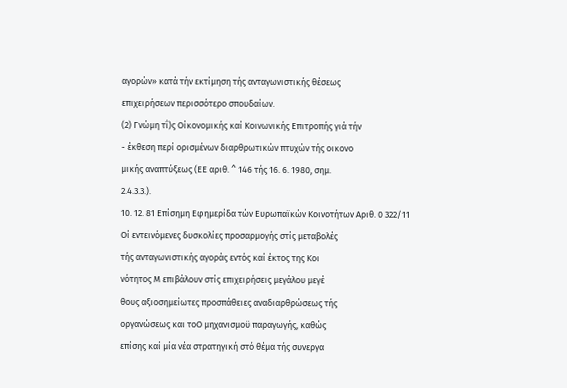αγορών» κατά τήν εκτίμηση τής ανταγωνιστικής θέσεως
επιχειρήσεων περισσότερο σπουδαίων.
(2) Γνώμη τΐ)ς Οίκονομικής καί Κοινωνικής Επιτροπής γιά τήν
- έκθεση περί ορισμένων διαρθρωτικών πτυχών τής οικονο
μικής αναπτύξεως (ΕΕ αριθ. ^ 146 τής 16. 6. 1980, σημ.
2.4.3.3.).
10. 12. 81 Επίσημη Εφημερίδα τών Ευρωπαϊκών Κοινοτήτων Αριθ. 0 322/11
Οί εντεινόμενες δυσκολίες προσαρμογής στίς μεταβολές
τής ανταγωνιστικής αγοράς εντός καί έκτος της Κοι
νότητος Μ επιβάλουν στίς επιχειρήσεις μεγάλου μεγέ
θους αξιοσημείωτες προσπάθειες αναδιαρθρώσεως τής
οργανώσεως και τοΟ μηχανισμοϋ παραγωγής, καθώς
επίσης καί μία νέα στρατηγική στό θέμα τής συνεργα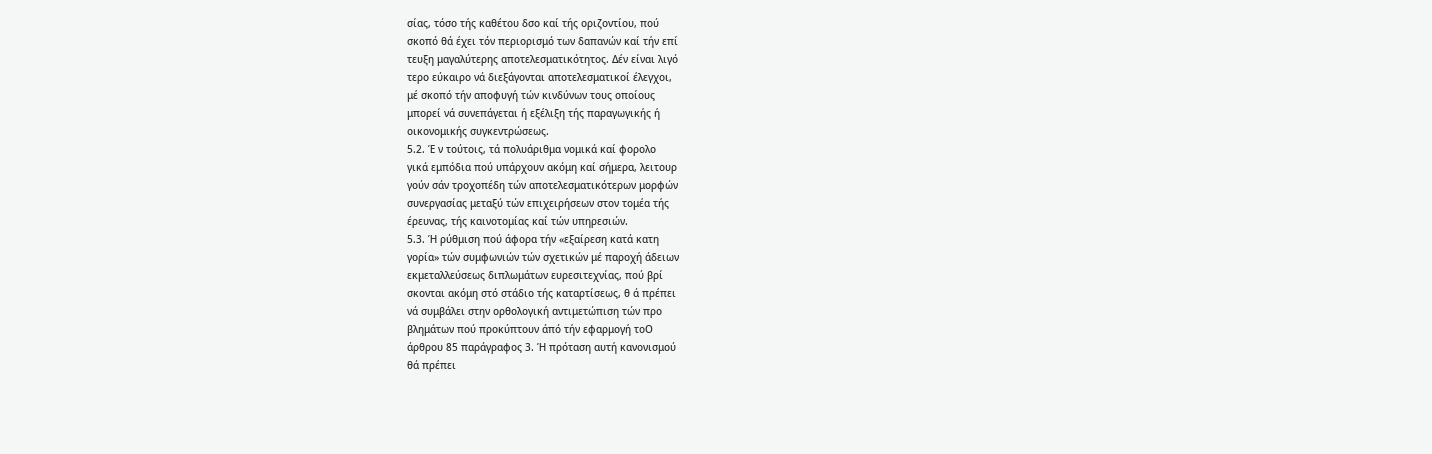σίας, τόσο τής καθέτου δσο καί τής οριζοντίου, πού
σκοπό θά έχει τόν περιορισμό των δαπανών καί τήν επί
τευξη μαγαλύτερης αποτελεσματικότητος. Δέν είναι λιγό
τερο εύκαιρο νά διεξάγονται αποτελεσματικοί έλεγχοι,
μέ σκοπό τήν αποφυγή τών κινδύνων τους οποίους
μπορεί νά συνεπάγεται ή εξέλιξη τής παραγωγικής ή
οικονομικής συγκεντρώσεως.
5.2. Έ ν τούτοις, τά πολυάριθμα νομικά καί φορολο
γικά εμπόδια πού υπάρχουν ακόμη καί σήμερα, λειτουρ
γούν σάν τροχοπέδη τών αποτελεσματικότερων μορφών
συνεργασίας μεταξύ τών επιχειρήσεων στον τομέα τής
έρευνας, τής καινοτομίας καί τών υπηρεσιών.
5.3. Ή ρύθμιση πού άφορα τήν «εξαίρεση κατά κατη
γορία» τών συμφωνιών τών σχετικών μέ παροχή άδειων
εκμεταλλεύσεως διπλωμάτων ευρεσιτεχνίας, πού βρί
σκονται ακόμη στό στάδιο τής καταρτίσεως, θ ά πρέπει
νά συμβάλει στην ορθολογική αντιμετώπιση τών προ
βλημάτων πού προκύπτουν άπό τήν εφαρμογή τοΟ
άρθρου 85 παράγραφος 3. Ή πρόταση αυτή κανονισμού
θά πρέπει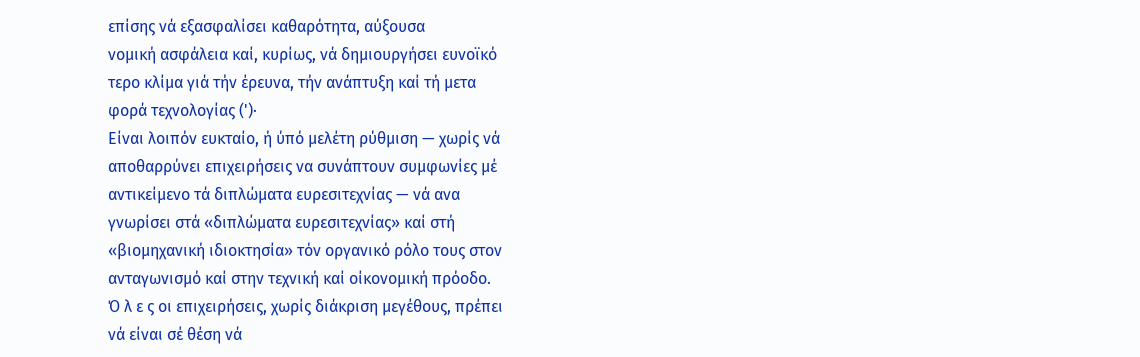επίσης νά εξασφαλίσει καθαρότητα, αύξουσα
νομική ασφάλεια καί, κυρίως, νά δημιουργήσει ευνοϊκό
τερο κλίμα γιά τήν έρευνα, τήν ανάπτυξη καί τή μετα
φορά τεχνολογίας (')·
Είναι λοιπόν ευκταίο, ή ύπό μελέτη ρύθμιση — χωρίς νά
αποθαρρύνει επιχειρήσεις να συνάπτουν συμφωνίες μέ
αντικείμενο τά διπλώματα ευρεσιτεχνίας — νά ανα
γνωρίσει στά «διπλώματα ευρεσιτεχνίας» καί στή
«βιομηχανική ιδιοκτησία» τόν οργανικό ρόλο τους στον
ανταγωνισμό καί στην τεχνική καί οίκονομική πρόοδο.
Ό λ ε ς οι επιχειρήσεις, χωρίς διάκριση μεγέθους, πρέπει
νά είναι σέ θέση νά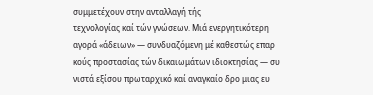συμμετέχουν στην ανταλλαγή τής
τεχνολογίας καί τών γνώσεων. Μιά ενεργητικότερη
αγορά «άδειων» — συνδυαζόμενη μέ καθεστώς επαρ
κούς προστασίας τών δικαιωμάτων ιδιοκτησίας — συ
νιστά εξίσου πρωταρχικό καί αναγκαίο δρο μιας ευ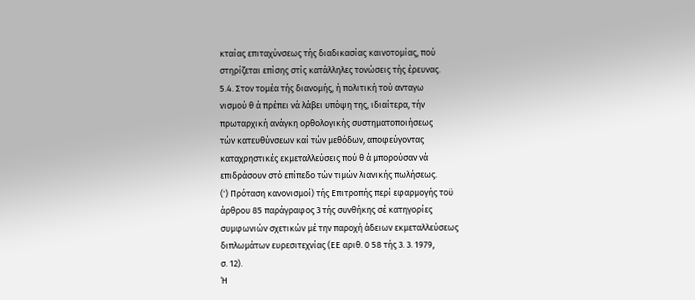κταίας επιταχύνσεως τής διαδικασίας καινοτομίας, πού
στηρίζεται επίσης στίς κατάλληλες τονώσεις τής έρευνας.
5.4. Στον τομέα τής διανομής, ή πολιτική τού ανταγω
νισμού θ ά πρέπει νά λάβει υπόψη της, ιδιαίτερα, τήν
πρωταρχική ανάγκη ορθολογικής συστηματοποιήσεως
τών κατευθύνσεων καί τών μεθόδων, αποφεύγοντας
καταχρηστικές εκμεταλλεύσεις πού θ ά μπορούσαν νά
επιδράσουν στό επίπεδο τών τιμών λιανικής πωλήσεως.
(') Πρόταση κανονισμοί) τής Επιτροπής περί εφαρμογής τοϋ
άρθρου 85 παράγραφος 3 τής συνθήκης σέ κατηγορίες
συμφωνιών σχετικών μέ την παροχή άδειων εκμεταλλεύσεως
διπλωμάτων ευρεσιτεχνίας (ΕΕ αριθ. 0 58 τής 3. 3. 1979,
σ. 12).
Ή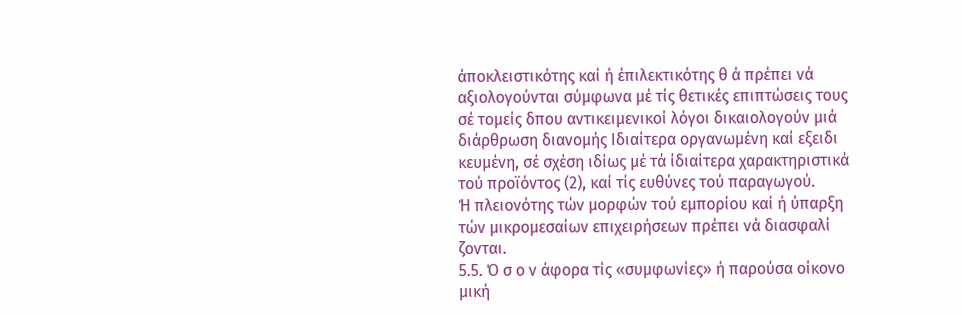άποκλειστικότης καί ή έπιλεκτικότης θ ά πρέπει νά
αξιολογούνται σύμφωνα μέ τίς θετικές επιπτώσεις τους
σέ τομείς δπου αντικειμενικοί λόγοι δικαιολογούν μιά
διάρθρωση διανομής Ιδιαίτερα οργανωμένη καί εξειδι
κευμένη, σέ σχέση ιδίως μέ τά ίδιαίτερα χαρακτηριστικά
τού προϊόντος (2), καί τίς ευθύνες τού παραγωγού.
Ή πλειονότης τών μορφών τού εμπορίου καί ή ύπαρξη
τών μικρομεσαίων επιχειρήσεων πρέπει νά διασφαλί
ζονται.
5.5. Ό σ ο ν άφορα τίς «συμφωνίες» ή παρούσα οίκονο
μική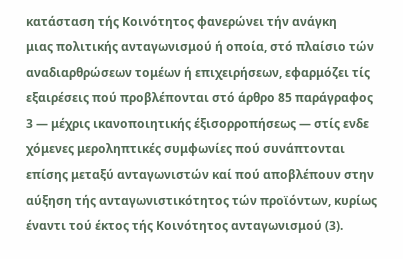κατάσταση τής Κοινότητος φανερώνει τήν ανάγκη
μιας πολιτικής ανταγωνισμού ή οποία, στό πλαίσιο τών
αναδιαρθρώσεων τομέων ή επιχειρήσεων, εφαρμόζει τίς
εξαιρέσεις πού προβλέπονται στό άρθρο 85 παράγραφος
3 — μέχρις ικανοποιητικής έξισορροπήσεως — στίς ενδε
χόμενες μεροληπτικές συμφωνίες πού συνάπτονται
επίσης μεταξύ ανταγωνιστών καί πού αποβλέπουν στην
αύξηση τής ανταγωνιστικότητος τών προϊόντων, κυρίως
έναντι τού έκτος τής Κοινότητος ανταγωνισμού (3).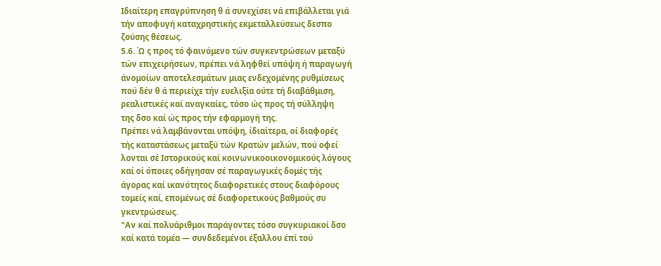Ιδιαίτερη επαγρύπνηση θ ά συνεχίσει νά επιβάλλεται γιά
τήν αποφυγή καταχρηστικής εκμεταλλεύσεως δεσπο
ζούσης θέσεως.
5.6. Ώ ς προς τό φαινόμενο τών συγκεντρώσεων μεταξύ
τών επιχειρήσεων, πρέπει νά ληφθεί υπόψη ή παραγωγή
άνομοίων αποτελεσμάτων μιας ενδεχομένης ρυθμίσεως
πού δέν θ ά περιείχε τήν ευελιξία ούτε τή διαβάθμιση,
ρεαλιστικές καί αναγκαίες, τόσο ώς προς τή σύλληψη
της δσο καί ώς προς τήν εφαρμογή της.
Πρέπει νά λαμβάνονται υπόψη, ίδιαίτερα, οί διαφορές
τής καταστάσεως μεταξύ τών Κρατών μελών, πού οφεί
λονται σέ Ιστορικούς καί κοινωνικοοικονομικούς λόγους
καί οί όποιες οδήγησαν σέ παραγωγικές δομές τής
άγορας καί ικανότητος διαφορετικές στους διαφόρους
τομείς καί, επομένως σέ διαφορετικούς βαθμούς συ
γκεντρώσεως.
"Αν καί πολυάριθμοι παράγοντες τόσο συγκυριακοί δσο
καί κατά τομέα — συνδεδεμένοι έξαλλου έπί τού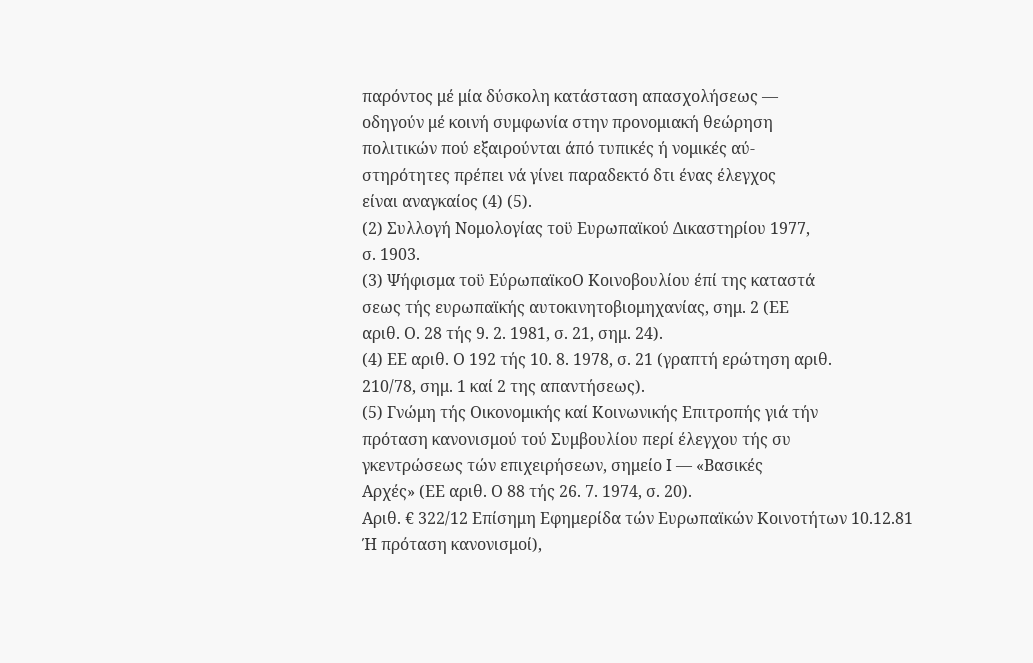παρόντος μέ μία δύσκολη κατάσταση απασχολήσεως —
οδηγούν μέ κοινή συμφωνία στην προνομιακή θεώρηση
πολιτικών πού εξαιρούνται άπό τυπικές ή νομικές αύ-
στηρότητες πρέπει νά γίνει παραδεκτό δτι ένας έλεγχος
είναι αναγκαίος (4) (5).
(2) Συλλογή Νομολογίας τοϋ Ευρωπαϊκού Δικαστηρίου 1977,
σ. 1903.
(3) Ψήφισμα τοϋ ΕύρωπαϊκοΟ Κοινοβουλίου έπί της καταστά
σεως τής ευρωπαϊκής αυτοκινητοβιομηχανίας, σημ. 2 (ΕΕ
αριθ. Ο. 28 τής 9. 2. 1981, σ. 21, σημ. 24).
(4) ΕΕ αριθ. Ο 192 τής 10. 8. 1978, σ. 21 (γραπτή ερώτηση αριθ.
210/78, σημ. 1 καί 2 της απαντήσεως).
(5) Γνώμη τής Οικονομικής καί Κοινωνικής Επιτροπής γιά τήν
πρόταση κανονισμού τού Συμβουλίου περί έλεγχου τής συ
γκεντρώσεως τών επιχειρήσεων, σημείο Ι — «Βασικές
Αρχές» (ΕΕ αριθ. Ο 88 τής 26. 7. 1974, σ. 20).
Αριθ. € 322/12 Επίσημη Εφημερίδα τών Ευρωπαϊκών Κοινοτήτων 10.12.81
Ή πρόταση κανονισμοί),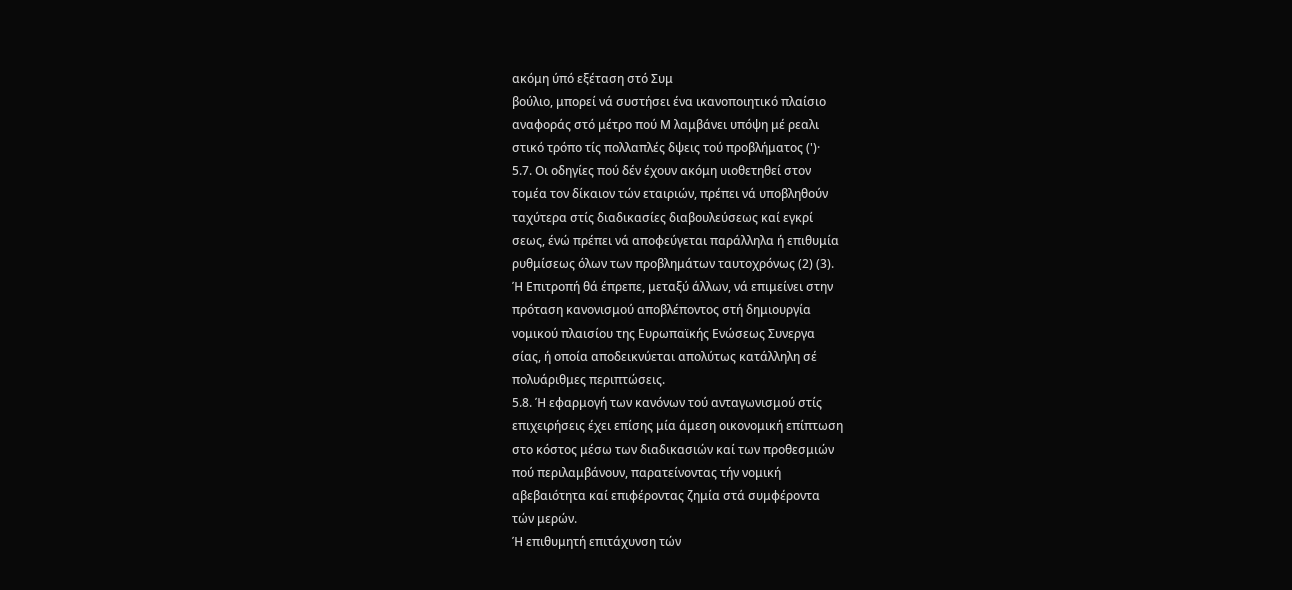ακόμη ύπό εξέταση στό Συμ
βούλιο, μπορεί νά συστήσει ένα ικανοποιητικό πλαίσιο
αναφοράς στό μέτρο πού Μ λαμβάνει υπόψη μέ ρεαλι
στικό τρόπο τίς πολλαπλές δψεις τού προβλήματος (')·
5.7. Οι οδηγίες πού δέν έχουν ακόμη υιοθετηθεί στον
τομέα τον δίκαιον τών εταιριών, πρέπει νά υποβληθούν
ταχύτερα στίς διαδικασίες διαβουλεύσεως καί εγκρί
σεως, ένώ πρέπει νά αποφεύγεται παράλληλα ή επιθυμία
ρυθμίσεως όλων των προβλημάτων ταυτοχρόνως (2) (3).
Ή Επιτροπή θά έπρεπε, μεταξύ άλλων, νά επιμείνει στην
πρόταση κανονισμού αποβλέποντος στή δημιουργία
νομικού πλαισίου της Ευρωπαϊκής Ενώσεως Συνεργα
σίας, ή οποία αποδεικνύεται απολύτως κατάλληλη σέ
πολυάριθμες περιπτώσεις.
5.8. Ή εφαρμογή των κανόνων τού ανταγωνισμού στίς
επιχειρήσεις έχει επίσης μία άμεση οικονομική επίπτωση
στο κόστος μέσω των διαδικασιών καί των προθεσμιών
πού περιλαμβάνουν, παρατείνοντας τήν νομική
αβεβαιότητα καί επιφέροντας ζημία στά συμφέροντα
τών μερών.
Ή επιθυμητή επιτάχυνση τών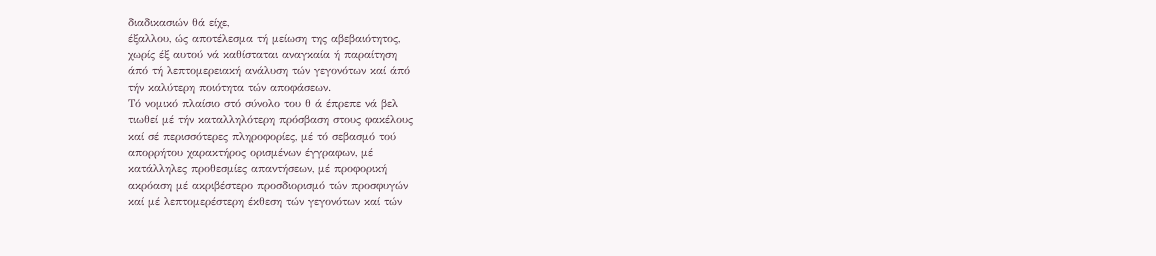διαδικασιών θά είχε,
έξαλλου, ώς αποτέλεσμα τή μείωση της αβεβαιότητος,
χωρίς έξ αυτού νά καθίσταται αναγκαία ή παραίτηση
άπό τή λεπτομερειακή ανάλυση τών γεγονότων καί άπό
τήν καλύτερη ποιότητα τών αποφάσεων.
Τό νομικό πλαίσιο στό σύνολο του θ ά έπρεπε νά βελ
τιωθεί μέ τήν καταλληλότερη πρόσβαση στους φακέλους
καί σέ περισσότερες πληροφορίες, μέ τό σεβασμό τού
απορρήτου χαρακτήρος ορισμένων έγγραφων, μέ
κατάλληλες προθεσμίες απαντήσεων, μέ προφορική
ακρόαση μέ ακριβέστερο προσδιορισμό τών προσφυγών
καί μέ λεπτομερέστερη έκθεση τών γεγονότων καί τών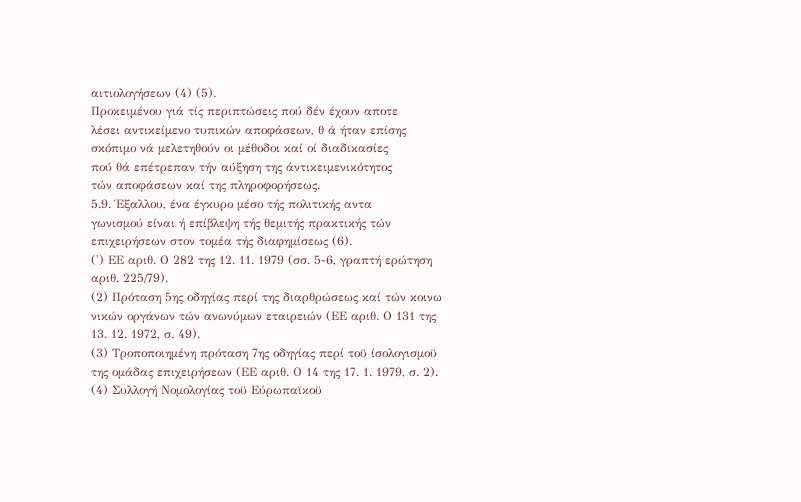αιτιολογήσεων (4) (5).
Προκειμένου γιά τίς περιπτώσεις πού δέν έχουν αποτε
λέσει αντικείμενο τυπικών αποφάσεων, θ ά ήταν επίσης
σκόπιμο νά μελετηθούν οι μέθοδοι καί οί διαδικασίες
πού θά επέτρεπαν τήν αύξηση της άντικειμενικότητος
τών αποφάσεων καί της πληροφορήσεως.
5.9. Έξαλλου, ένα έγκυρο μέσο τής πολιτικής αντα
γωνισμού είναι ή επίβλεψη τής θεμιτής πρακτικής τών
επιχειρήσεων στον τομέα τής διαφημίσεως (6).
(') ΕΕ αριθ. Ο 282 της 12. 11. 1979 (σσ. 5-6, γραπτή ερώτηση
αριθ. 225/79).
(2) Πρόταση 5ης οδηγίας περί της διαρθρώσεως καί τών κοινω
νικών οργάνων τών ανωνύμων εταιρειών (ΕΕ αριθ. Ο 131 της
13. 12. 1972, σ. 49).
(3) Τροποποιημένη πρόταση 7ης οδηγίας περί τοϋ ίσολογισμοϋ
της ομάδας επιχειρήσεων (ΕΕ αριθ. Ο 14 της 17. 1. 1979, σ. 2).
(4) Συλλογή Νομολογίας τοϋ Εύρωπαϊκοϋ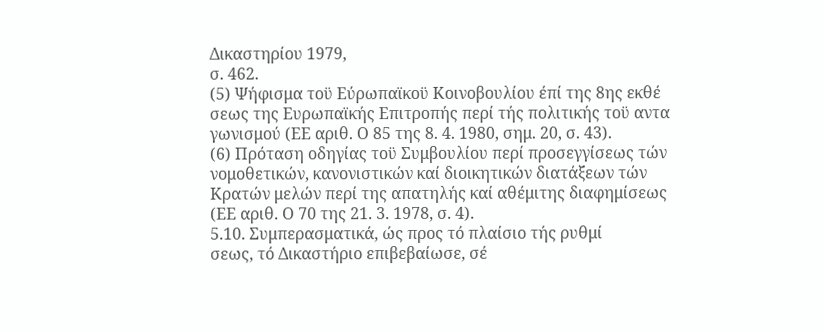Δικαστηρίου 1979,
σ. 462.
(5) Ψήφισμα τοϋ Εύρωπαϊκοϋ Κοινοβουλίου έπί της 8ης εκθέ
σεως της Ευρωπαϊκής Επιτροπής περί τής πολιτικής τοϋ αντα
γωνισμού (ΕΕ αριθ. Ο 85 της 8. 4. 1980, σημ. 20, σ. 43).
(6) Πρόταση οδηγίας τοϋ Συμβουλίου περί προσεγγίσεως τών
νομοθετικών, κανονιστικών καί διοικητικών διατάξεων τών
Κρατών μελών περί της απατηλής καί αθέμιτης διαφημίσεως
(ΕΕ αριθ. Ο 70 της 21. 3. 1978, σ. 4).
5.10. Συμπερασματικά, ώς προς τό πλαίσιο τής ρυθμί
σεως, τό Δικαστήριο επιβεβαίωσε, σέ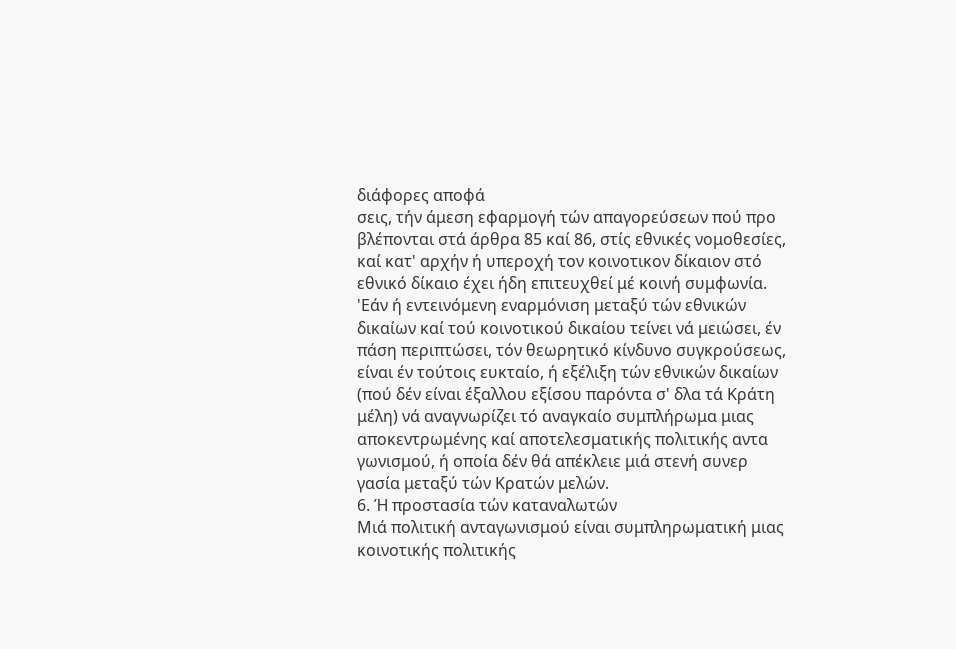διάφορες αποφά
σεις, τήν άμεση εφαρμογή τών απαγορεύσεων πού προ
βλέπονται στά άρθρα 85 καί 86, στίς εθνικές νομοθεσίες,
καί κατ' αρχήν ή υπεροχή τον κοινοτικον δίκαιον στό
εθνικό δίκαιο έχει ήδη επιτευχθεί μέ κοινή συμφωνία.
'Εάν ή εντεινόμενη εναρμόνιση μεταξύ τών εθνικών
δικαίων καί τού κοινοτικού δικαίου τείνει νά μειώσει, έν
πάση περιπτώσει, τόν θεωρητικό κίνδυνο συγκρούσεως,
είναι έν τούτοις ευκταίο, ή εξέλιξη τών εθνικών δικαίων
(πού δέν είναι έξαλλου εξίσου παρόντα σ' δλα τά Κράτη
μέλη) νά αναγνωρίζει τό αναγκαίο συμπλήρωμα μιας
αποκεντρωμένης καί αποτελεσματικής πολιτικής αντα
γωνισμού, ή οποία δέν θά απέκλειε μιά στενή συνερ
γασία μεταξύ τών Κρατών μελών.
6. Ή προστασία τών καταναλωτών
Μιά πολιτική ανταγωνισμού είναι συμπληρωματική μιας
κοινοτικής πολιτικής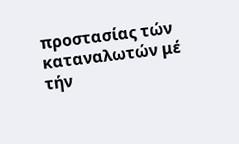προστασίας τών καταναλωτών μέ
τήν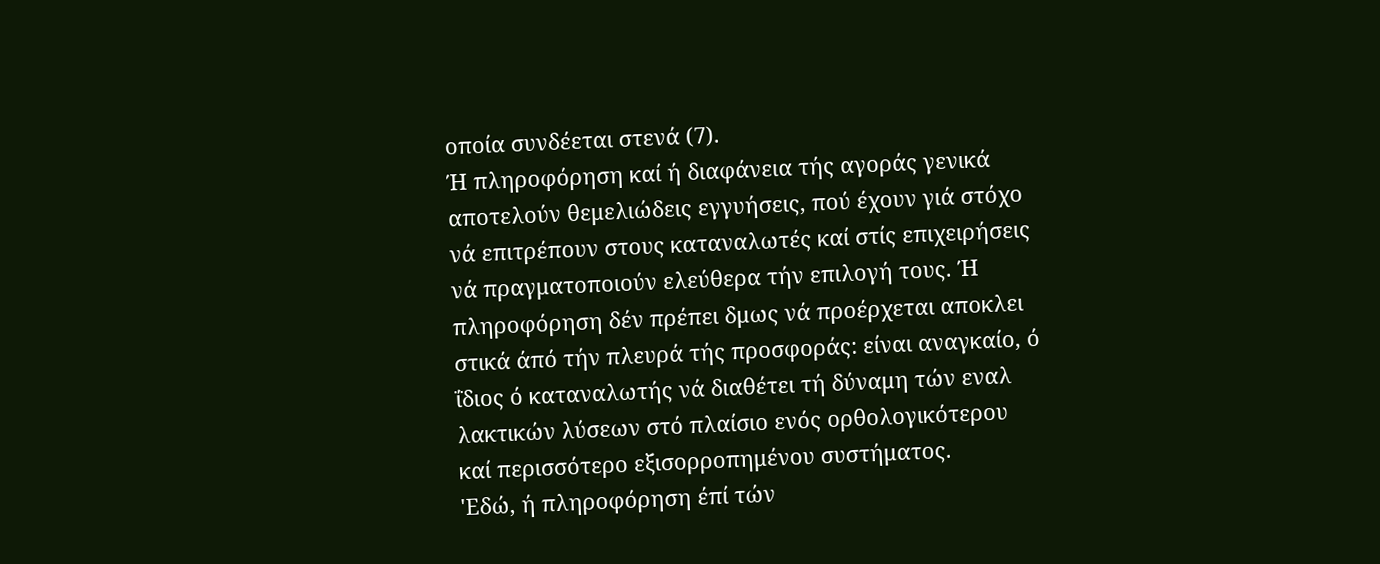οποία συνδέεται στενά (7).
Ή πληροφόρηση καί ή διαφάνεια τής αγοράς γενικά
αποτελούν θεμελιώδεις εγγυήσεις, πού έχουν γιά στόχο
νά επιτρέπουν στους καταναλωτές καί στίς επιχειρήσεις
νά πραγματοποιούν ελεύθερα τήν επιλογή τους. Ή
πληροφόρηση δέν πρέπει δμως νά προέρχεται αποκλει
στικά άπό τήν πλευρά τής προσφοράς: είναι αναγκαίο, ό
ΐδιος ό καταναλωτής νά διαθέτει τή δύναμη τών εναλ
λακτικών λύσεων στό πλαίσιο ενός ορθολογικότερου
καί περισσότερο εξισορροπημένου συστήματος.
'Εδώ, ή πληροφόρηση έπί τών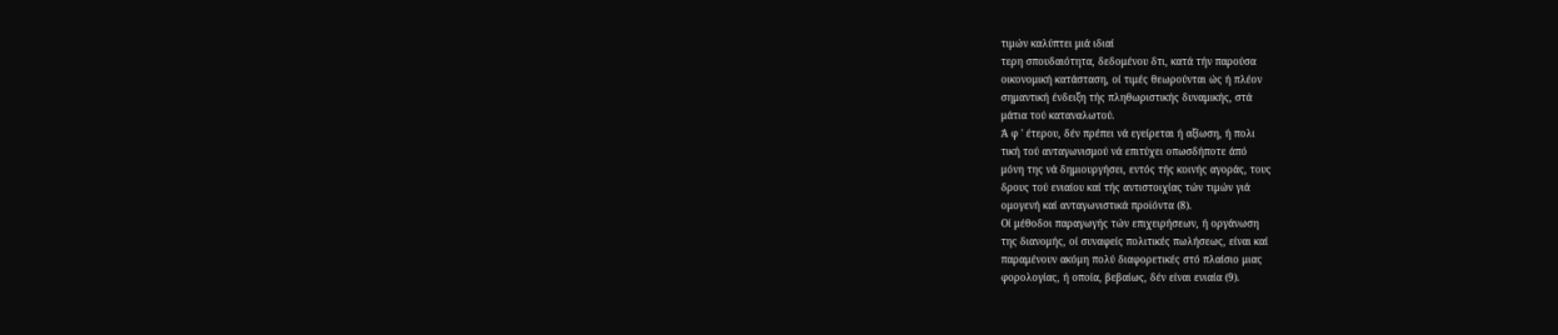τιμών καλύπτει μιά ιδιαί
τερη σπουδαιότητα, δεδομένου δτι, κατά τήν παρούσα
οικονομική κατάσταση, οί τιμές θεωρούνται ώς ή πλέον
σημαντική ένδειξη τής πληθωριστικής δυναμικής, στά
μάτια τού καταναλωτού.
Ά φ ' έτερου, δέν πρέπει νά εγείρεται ή αξίωση, ή πολι
τική τού ανταγωνισμού νά επιτύχει οπωσδήποτε άπό
μόνη της νά δημιουργήσει, εντός τής κοινής αγοράς, τους
δρους τού ενιαίου καί τής αντιστοιχίας τών τιμών γιά
ομογενή καί ανταγωνιστικά προϊόντα (8).
Οί μέθοδοι παραγωγής τών επιχειρήσεων, ή οργάνωση
της διανομής, οί συναφείς πολιτικές πωλήσεως, είναι καί
παραμένουν ακόμη πολύ διαφορετικές στό πλαίσιο μιας
φορολογίας, ή οποία, βεβαίως, δέν είναι ενιαία (9).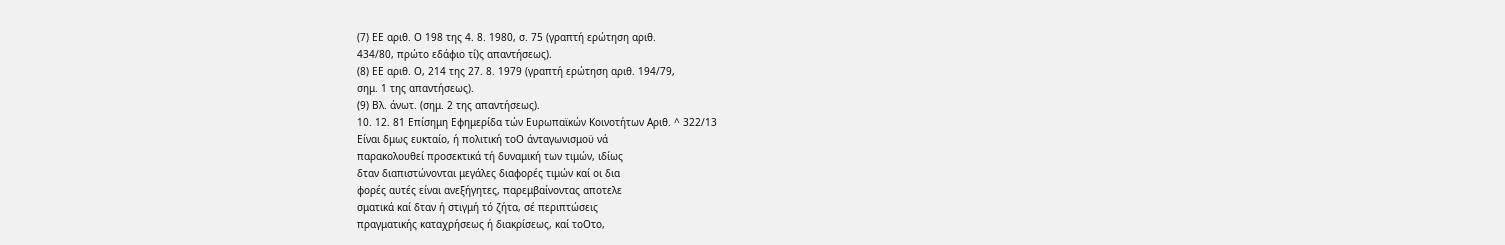(7) ΕΕ αριθ. Ο 198 της 4. 8. 1980, σ. 75 (γραπτή ερώτηση αριθ.
434/80, πρώτο εδάφιο τί)ς απαντήσεως).
(8) ΕΕ αριθ. Ο, 214 της 27. 8. 1979 (γραπτή ερώτηση αριθ. 194/79,
σημ. 1 της απαντήσεως).
(9) Βλ. άνωτ. (σημ. 2 της απαντήσεως).
10. 12. 81 Επίσημη Εφημερίδα τών Ευρωπαϊκών Κοινοτήτων Αριθ. ^ 322/13
Είναι δμως ευκταίο, ή πολιτική τοΟ άνταγωνισμοϋ νά
παρακολουθεί προσεκτικά τή δυναμική των τιμών, ιδίως
δταν διαπιστώνονται μεγάλες διαφορές τιμών καί οι δια
φορές αυτές είναι ανεξήγητες, παρεμβαίνοντας αποτελε
σματικά καί δταν ή στιγμή τό ζήτα, σέ περιπτώσεις
πραγματικής καταχρήσεως ή διακρίσεως, καί τοΟτο,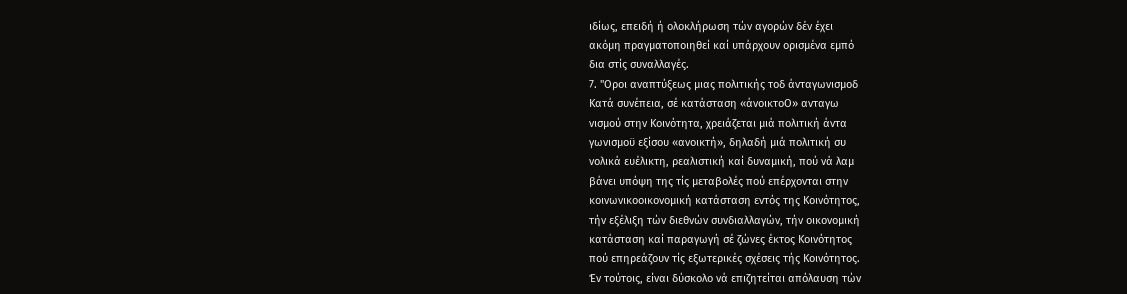ιδίως, επειδή ή ολοκλήρωση τών αγορών δέν έχει
ακόμη πραγματοποιηθεί καί υπάρχουν ορισμένα εμπό
δια στίς συναλλαγές.
7. "Οροι αναπτύξεως μιας πολιτικής τοδ άνταγωνισμοδ
Κατά συνέπεια, σέ κατάσταση «άνοικτοΟ» ανταγω
νισμού στην Κοινότητα, χρειάζεται μιά πολιτική άντα
γωνισμοϋ εξίσου «ανοικτή», δηλαδή μιά πολιτική συ
νολικά ευέλικτη, ρεαλιστική καί δυναμική, πού νά λαμ
βάνει υπόψη της τίς μεταβολές πού επέρχονται στην
κοινωνικοοικονομική κατάσταση εντός της Κοινότητος,
τήν εξέλιξη τών διεθνών συνδιαλλαγών, τήν οικονομική
κατάσταση καί παραγωγή σέ ζώνες έκτος Κοινότητος
πού επηρεάζουν τίς εξωτερικές σχέσεις τής Κοινότητος.
Έν τούτοις, είναι δύσκολο νά επιζητείται απόλαυση τών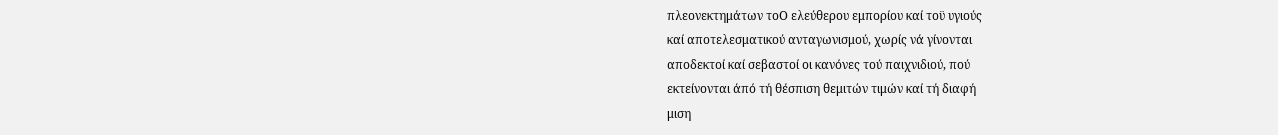πλεονεκτημάτων τοΟ ελεύθερου εμπορίου καί τοϋ υγιούς
καί αποτελεσματικού ανταγωνισμού, χωρίς νά γίνονται
αποδεκτοί καί σεβαστοί οι κανόνες τού παιχνιδιού, πού
εκτείνονται άπό τή θέσπιση θεμιτών τιμών καί τή διαφή
μιση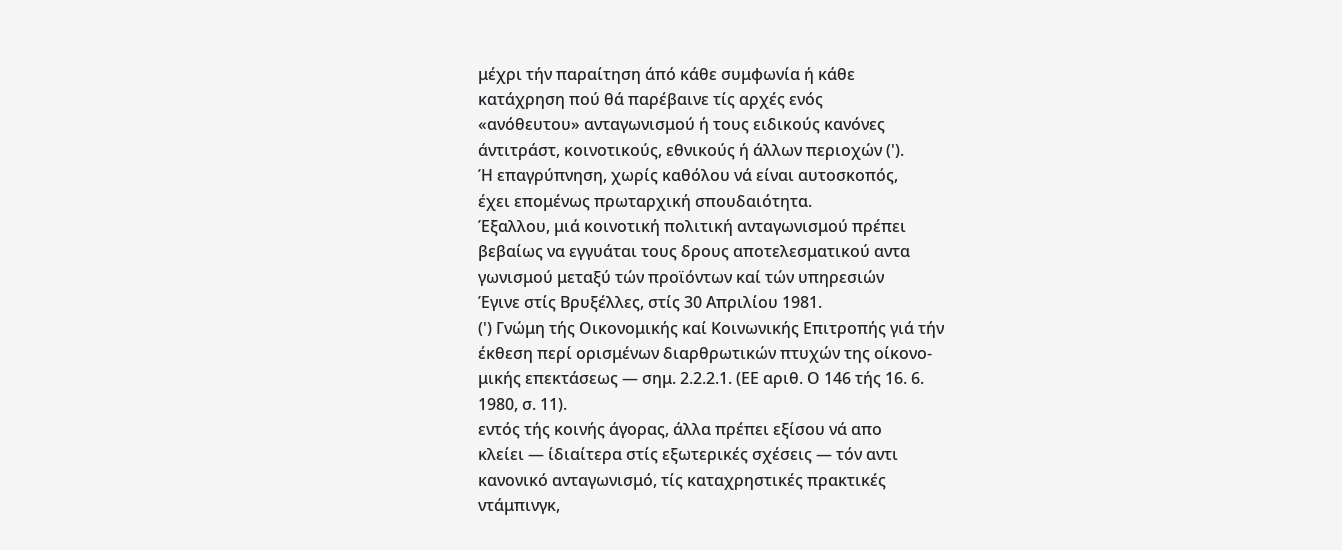μέχρι τήν παραίτηση άπό κάθε συμφωνία ή κάθε
κατάχρηση πού θά παρέβαινε τίς αρχές ενός
«ανόθευτου» ανταγωνισμού ή τους ειδικούς κανόνες
άντιτράστ, κοινοτικούς, εθνικούς ή άλλων περιοχών (').
Ή επαγρύπνηση, χωρίς καθόλου νά είναι αυτοσκοπός,
έχει επομένως πρωταρχική σπουδαιότητα.
Έξαλλου, μιά κοινοτική πολιτική ανταγωνισμού πρέπει
βεβαίως να εγγυάται τους δρους αποτελεσματικού αντα
γωνισμού μεταξύ τών προϊόντων καί τών υπηρεσιών
Έγινε στίς Βρυξέλλες, στίς 30 Απριλίου 1981.
(') Γνώμη τής Οικονομικής καί Κοινωνικής Επιτροπής γιά τήν
έκθεση περί ορισμένων διαρθρωτικών πτυχών της οίκονο-
μικής επεκτάσεως — σημ. 2.2.2.1. (ΕΕ αριθ. Ο 146 τής 16. 6.
1980, σ. 11).
εντός τής κοινής άγορας, άλλα πρέπει εξίσου νά απο
κλείει — ίδιαίτερα στίς εξωτερικές σχέσεις — τόν αντι
κανονικό ανταγωνισμό, τίς καταχρηστικές πρακτικές
ντάμπινγκ,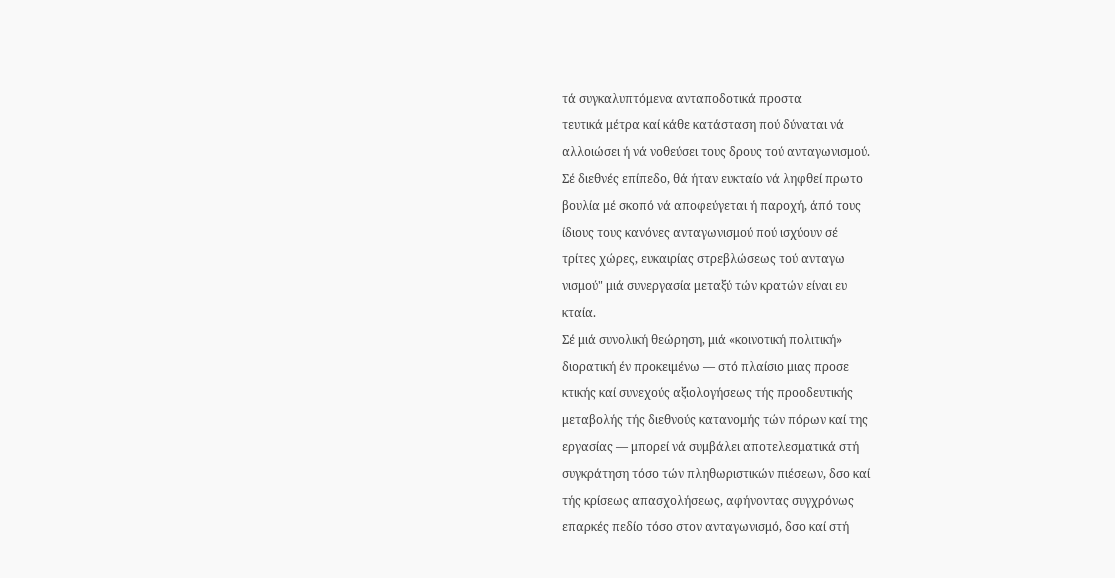τά συγκαλυπτόμενα ανταποδοτικά προστα
τευτικά μέτρα καί κάθε κατάσταση πού δύναται νά
αλλοιώσει ή νά νοθεύσει τους δρους τού ανταγωνισμού.
Σέ διεθνές επίπεδο, θά ήταν ευκταίο νά ληφθεί πρωτο
βουλία μέ σκοπό νά αποφεύγεται ή παροχή, άπό τους
ίδιους τους κανόνες ανταγωνισμού πού ισχύουν σέ
τρίτες χώρες, ευκαιρίας στρεβλώσεως τού ανταγω
νισμού" μιά συνεργασία μεταξύ τών κρατών είναι ευ
κταία.
Σέ μιά συνολική θεώρηση, μιά «κοινοτική πολιτική»
διορατική έν προκειμένω — στό πλαίσιο μιας προσε
κτικής καί συνεχούς αξιολογήσεως τής προοδευτικής
μεταβολής τής διεθνούς κατανομής τών πόρων καί της
εργασίας — μπορεί νά συμβάλει αποτελεσματικά στή
συγκράτηση τόσο τών πληθωριστικών πιέσεων, δσο καί
τής κρίσεως απασχολήσεως, αφήνοντας συγχρόνως
επαρκές πεδίο τόσο στον ανταγωνισμό, δσο καί στή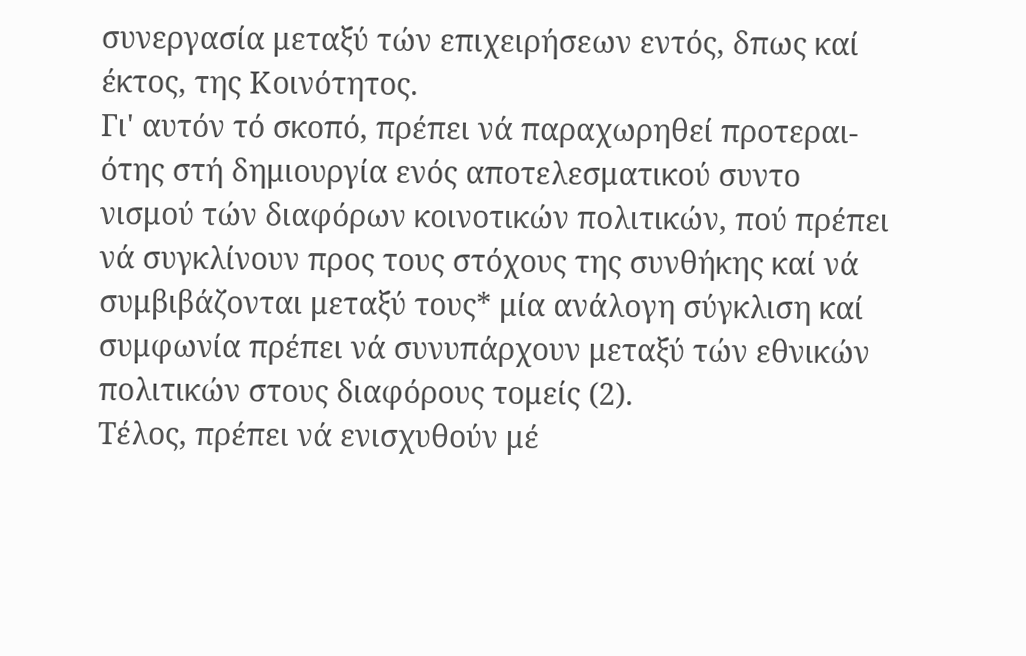συνεργασία μεταξύ τών επιχειρήσεων εντός, δπως καί
έκτος, της Κοινότητος.
Γι' αυτόν τό σκοπό, πρέπει νά παραχωρηθεί προτεραι-
ότης στή δημιουργία ενός αποτελεσματικού συντο
νισμού τών διαφόρων κοινοτικών πολιτικών, πού πρέπει
νά συγκλίνουν προς τους στόχους της συνθήκης καί νά
συμβιβάζονται μεταξύ τους* μία ανάλογη σύγκλιση καί
συμφωνία πρέπει νά συνυπάρχουν μεταξύ τών εθνικών
πολιτικών στους διαφόρους τομείς (2).
Τέλος, πρέπει νά ενισχυθούν μέ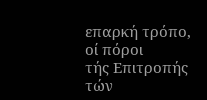επαρκή τρόπο, οί πόροι
τής Επιτροπής τών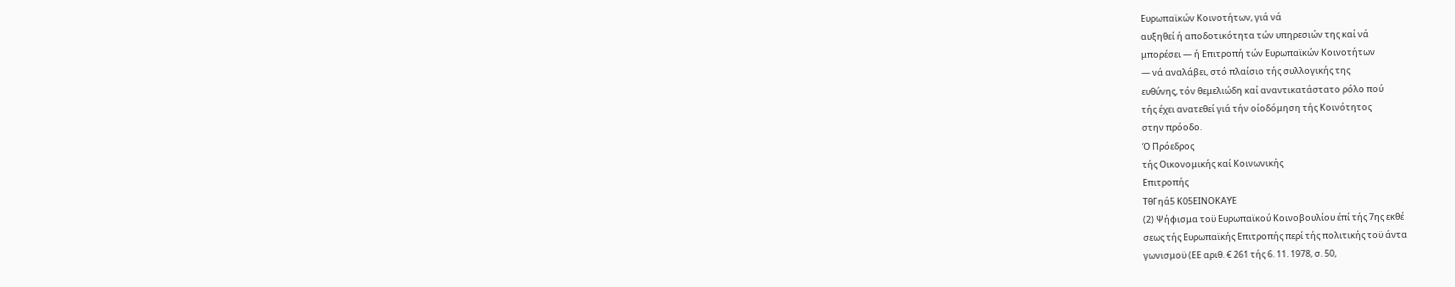Ευρωπαϊκών Κοινοτήτων, γιά νά
αυξηθεί ή αποδοτικότητα τών υπηρεσιών της καί νά
μπορέσει — ή Επιτροπή τών Ευρωπαϊκών Κοινοτήτων
— νά αναλάβει, στό πλαίσιο τής συλλογικής της
ευθύνης, τόν θεμελιώδη καί αναντικατάστατο ρόλο πού
τής έχει ανατεθεί γιά τήν οίοδόμηση τής Κοινότητος
στην πρόοδο.
Ό Πρόεδρος
τής Οικονομικής καί Κοινωνικής
Επιτροπής
ΤθΓηά5 Κ05ΕΙΝΟΚΑΥΕ
(2) Ψήφισμα τοϋ Ευρωπαϊκού Κοινοβουλίου έπί τής 7ης εκθέ
σεως τής Ευρωπαϊκής Επιτροπής περί τής πολιτικής τοϋ άντα
γωνισμοϋ (ΕΕ αριθ. € 261 τής 6. 11. 1978, σ. 50,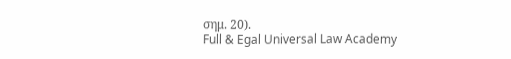σημ. 20).
Full & Egal Universal Law Academy